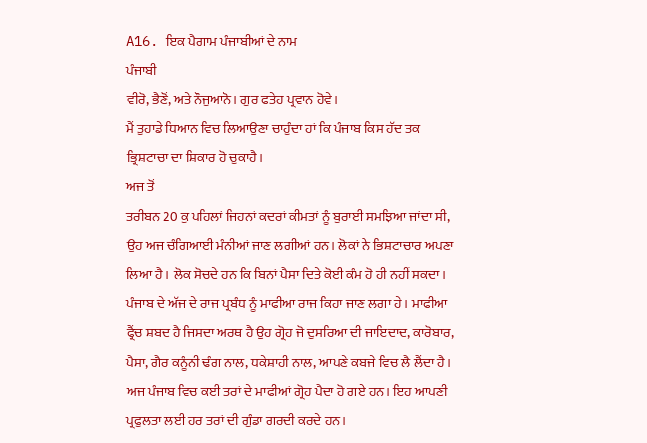A16. ਇਕ ਪੈਗਾਮ ਪੰਜਾਬੀਆਂ ਦੇ ਨਾਮ
ਪੰਜਾਬੀ
ਵੀਰੋ, ਭੈਣੋਂ, ਅਤੇ ਨੌਜੁਆਨੋ। ਗੁਰ ਫਤੇਹ ਪ੍ਰਵਾਨ ਹੋਵੇ।
ਮੈਂ ਤੁਹਾਡੇ ਧਿਆਨ ਵਿਚ ਲਿਆਉਣਾ ਚਾਹੁੰਦਾ ਹਾਂ ਕਿ ਪੰਜਾਬ ਕਿਸ ਹੱਦ ਤਕ ਭ੍ਰਿਸ਼ਟਾਚਾ ਦਾ ਸ਼ਿਕਾਰ ਹੋ ਚੁਕਾਹੈ।
ਅਜ ਤੋਂ
ਤਰੀਬਨ 20 ਕੁ ਪਹਿਲਾਂ ਜਿਹਨਾਂ ਕਦਰਾਂ ਕੀਮਤਾਂ ਨੂੰ ਬੁਰਾਈ ਸਮਝਿਆ ਜਾਂਦਾ ਸੀ, ਉਹ ਅਜ ਚੰਗਿਆਈ ਮੰਨੀਆਂ ਜਾਣ ਲਗੀਆਂ ਹਨ। ਲੋਕਾਂ ਨੇ ਭਿਸ਼ਟਾਚਾਰ ਅਪਣਾ ਲਿਆ ਹੈ। ਲੋਕ ਸੋਚਦੇ ਹਨ ਕਿ ਬਿਨਾਂ ਪੈਸਾ ਦਿਤੇ ਕੋਈ ਕੰਮ ਹੋ ਹੀ ਨਹੀਂ ਸਕਦਾ। ਪੰਜਾਬ ਦੇ ਅੱਜ ਦੇ ਰਾਜ ਪ੍ਰਬੰਧ ਨੂੰ ਮਾਫੀਆ ਰਾਜ ਕਿਹਾ ਜਾਣ ਲਗਾ ਹੇ। ਮਾਫੀਆ ਫ੍ਰੈਂਚ ਸ਼ਬਦ ਹੈ ਜਿਸਦਾ ਅਰਥ ਹੈ ਉਹ ਗ੍ਰੋਹ ਜੋ ਦੁਸਰਿਆ ਦੀ ਜਾਇਦਾਦ, ਕਾਰੋਬਾਰ, ਪੈਸਾ, ਗੈਰ ਕਨੂੰਨੀ ਢੰਗ ਨਾਲ, ਧਕੇਸ਼ਾਹੀ ਨਾਲ, ਆਪਣੇ ਕਬਜੇ ਵਿਚ ਲੈ ਲੈਂਦਾ ਹੈ।
ਅਜ ਪੰਜਾਬ ਵਿਚ ਕਈ ਤਰਾਂ ਦੇ ਮਾਫੀਆਂ ਗ੍ਰੋਹ ਪੈਦਾ ਹੋ ਗਏ ਹਨ। ਇਹ ਆਪਣੀ ਪ੍ਰਫੁਲਤਾ ਲਈ ਹਰ ਤਰਾਂ ਦੀ ਗੁੰਡਾ ਗਰਦੀ ਕਰਦੇ ਹਨ।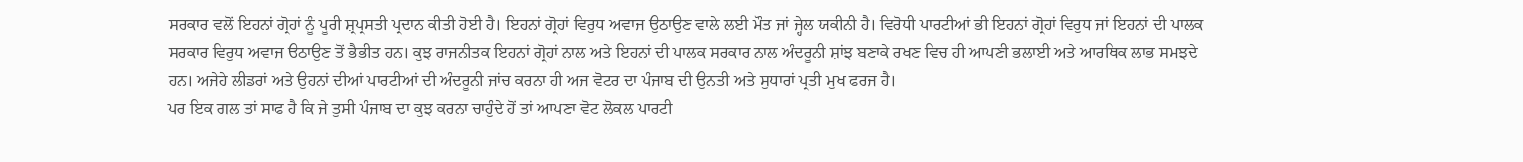ਸਰਕਾਰ ਵਲੋਂ ਇਹਨਾਂ ਗ੍ਰੋਹਾਂ ਨੂੰ ਪੂਰੀ ਸ਼੍ਰਪ੍ਰਸਤੀ ਪ੍ਰਦਾਨ ਕੀਤੀ ਹੋਈ ਹੈ। ਇਹਨਾਂ ਗ੍ਰੋਹਾਂ ਵਿਰੁਧ ਅਵਾਜ ਉਠਾਉਣ ਵਾਲੇ ਲਈ ਮੌਤ ਜਾਂ ਜ੍ਹੇਲ ਯਕੀਨੀ ਹੈ। ਵਿਰੋਧੀ ਪਾਰਟੀਆਂ ਭੀ ਇਹਨਾਂ ਗ੍ਰੋਹਾਂ ਵਿਰੁਧ ਜਾਂ ਇਹਨਾਂ ਦੀ ਪਾਲਕ ਸਰਕਾਰ ਵਿਰੁਧ ਅਵਾਜ ੳਠਾਉਣ ਤੋਂ ਭੈਭੀਤ ਹਨ। ਕੁਝ ਰਾਜਨੀਤਕ ਇਹਨਾਂ ਗ੍ਰੋਹਾਂ ਨਾਲ ਅਤੇ ਇਹਨਾਂ ਦੀ ਪਾਲਕ ਸਰਕਾਰ ਨਾਲ ਅੰਦਰੂਨੀ ਸ਼ਾਂਝ ਬਣਾਕੇ ਰਖਣ ਵਿਚ ਹੀ ਆਪਣੀ ਭਲਾਈ ਅਤੇ ਆਰਥਿਕ ਲਾਭ ਸਮਝਦੇ ਹਨ। ਅਜੇਹੇ ਲੀਡਰਾਂ ਅਤੇ ਉਹਨਾਂ ਦੀਆਂ ਪਾਰਟੀਆਂ ਦੀ ਅੰਦਰੂਨੀ ਜਾਂਚ ਕਰਨਾ ਹੀ ਅਜ ਵੋਟਰ ਦਾ ਪੰਜਾਬ ਦੀ ਉਨਤੀ ਅਤੇ ਸੁਧਾਰਾਂ ਪ੍ਰਤੀ ਮੁਖ ਫਰਜ ਹੈ।
ਪਰ ਇਕ ਗਲ ਤਾਂ ਸਾਫ ਹੈ ਕਿ ਜੇ ਤੁਸੀ ਪੰਜਾਬ ਦਾ ਕੁਝ ਕਰਨਾ ਚਾਹੁੰਦੇ ਹੋਂ ਤਾਂ ਆਪਣਾ ਵੋਟ ਲੋਕਲ ਪਾਰਟੀ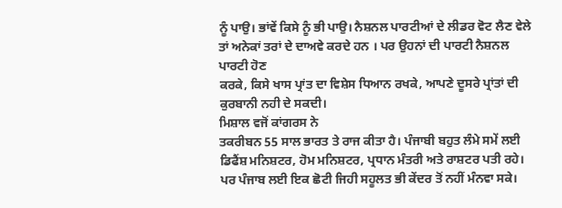ਨੂੰ ਪਾਉ। ਭਾਂਵੇਂ ਕਿਸੇ ਨੂੰ ਭੀ ਪਾਉ। ਨੈਸ਼ਨਲ ਪਾਰਟੀਆਂ ਦੇ ਲੀਡਰ ਵੋਟ ਲੈਣ ਵੇਲੇ ਤਾਂ ਅਨੇਕਾਂ ਤਰਾਂ ਦੇ ਦਾਅਵੇ ਕਰਦੇ ਹਨ । ਪਰ ਉਹਨਾਂ ਦੀ ਪਾਰਟੀ ਨੈਸ਼ਨਲ ਪਾਰਟੀ ਹੋਣ
ਕਰਕੇ, ਕਿਸੇ ਖਾਸ ਪ੍ਰਾਂਤ ਦਾ ਵਿਸ਼ੇਸ ਧਿਆਨ ਰਖਕੇ, ਆਪਣੇ ਦੂਸਰੇ ਪ੍ਰਾਂਤਾਂ ਦੀ ਕੁਰਬਾਨੀ ਨਹੀ ਦੇ ਸਕਦੀ।
ਮਿਸ਼ਾਲ ਵਜੋਂ ਕਾਂਗਰਸ ਨੇ
ਤਕਰੀਬਨ 55 ਸਾਲ ਭਾਰਤ ਤੇ ਰਾਜ ਕੀਤਾ ਹੈ। ਪੰਜਾਬੀ ਬਹੁਤ ਲੰਮੇ ਸਮੇਂ ਲਈ ਡਿਫੈਂਸ਼ ਮਨਿਸ਼ਟਰ, ਹੋਮ ਮਨਿਸ਼ਟਰ, ਪ੍ਰਧਾਨ ਮੰਤਰੀ ਅਤੇ ਰਾਸ਼ਟਰ ਪਤੀ ਰਹੇ। ਪਰ ਪੰਜਾਬ ਲਈ ਇਕ ਛੋਟੀ ਜਿਹੀ ਸਹੂਲਤ ਭੀ ਕੇਂਦਰ ਤੋਂ ਨਹੀਂ ਮੰਨਵਾ ਸਕੇ।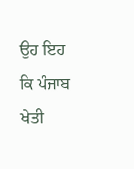ਉਹ ਇਹ ਕਿ ਪੰਜਾਬ ਖੇਤੀ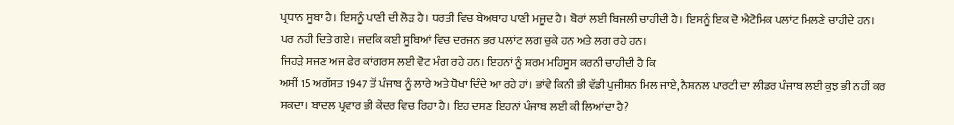ਪ੍ਰਧਾਨ ਸੂਬਾ ਹੈ। ਇਸਨੂੰ ਪਾਣੀ ਦੀ ਲੋੜ ਹੈ। ਧਰਤੀ ਵਿਚ ਬੇਅਥਾਹ ਪਾਣੀ ਮਜੂਦ ਹੈ। ਬੋਰਾਂ ਲਈ ਬਿਜਲੀ ਚਾਹੀਦੀ ਹੈ। ਇਸਨੂੰ ਇਕ ਦੋ ਐਟੋਮਿਕ ਪਲਾਂਟ ਮਿਲਣੇ ਚਾਹੀਦੇ ਹਨ। ਪਰ ਨਹੀ ਦਿਤੇ ਗਏ। ਜਦਕਿ ਕਈ ਸੂਬਿਆਂ ਵਿਚ ਦਰਜਨ ਭਰ ਪਲਾਂਟ ਲਗ ਚੁਕੇ ਹਨ ਅਤੇ ਲਗ ਰਹੇ ਹਨ।
ਜਿਹੜੇ ਸਜਣ ਅਜ ਫੇਰ ਕਾਂਗਰਸ ਲਈ ਵੋਟ ਮੰਗ ਰਹੇ ਹਨ। ਇਹਨਾਂ ਨੂੰ ਸ਼ਰਮ ਮਹਿਸੂਸ ਕਰਨੀ ਚਾਹੀਦੀ ਹੈ ਕਿ
ਅਸੀਂ 15 ਅਗੱਸਤ 1947 ਤੋਂ ਪੰਜਾਬ ਨੂੰ ਲਾਰੇ ਅਤੇ ਧੋਖਾ ਦਿੰਦੇ ਆ ਰਹੇ ਹਾਂ। ਭਾਂਵੇ ਕਿਨੀ ਭੀ ਵੱਡੀ ਪੁਜੀਸ਼ਨ ਮਿਲ ਜਾਏ, ਨੈਸ਼ਨਲ ਪਾਰਟੀ ਦਾ ਲੀਡਰ ਪੰਜਾਬ ਲਈ ਕੁਝ ਭੀ ਨਹੀਂ ਕਰ ਸਕਦਾ। ਬਾਦਲ ਪ੍ਰਵਾਰ ਭੀ ਕੇਂਦਰ ਵਿਚ ਰਿਹਾ ਹੈ। ਇਹ ਦਸਣ ਇਹਨਾਂ ਪੰਜਾਬ ਲਈ ਕੀ ਲਿਆਂਦਾ ਹੈ?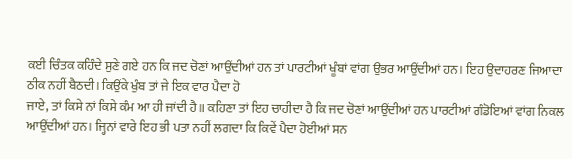ਕਈ ਚਿੰਤਕ ਕਹਿੰਦੇ ਸੁਣੇ ਗਏ ਹਨ ਕਿ ਜਦ ਚੋਣਾਂ ਆਉਂਦੀਆਂ ਹਨ ਤਾਂ ਪਾਰਟੀਆਂ ਖੂੰਬਾਂ ਵਾਂਗ ਉਭਰ ਆਉਂਦੀਆਂ ਹਨ। ਇਹ ਉਦਾਹਰਣ ਜਿਆਦਾ ਠੀਕ ਨਹੀਂ ਬੈਠਦੀ। ਕਿਉਂਕੇ ਖੁੰਬ ਤਾਂ ਜੇ ਇਕ ਵਾਰ ਪੈਦਾ ਹੋ
ਜਾਏ, ਤਾਂ ਕਿਸੇ ਨਾਂ ਕਿਸੇ ਕੰਮ ਆ ਹੀ ਜਾਂਦੀ ਹੈ॥ ਕਹਿਣਾ ਤਾਂ ਇਹ ਚਾਹੀਦਾ ਹੈ ਕਿ ਜਦ ਚੋਣਾਂ ਆਉਂਦੀਆਂ ਹਨ ਪਾਰਟੀਆਂ ਗੰਡੋਇਆਂ ਵਾਂਗ ਨਿਕਲ ਆਉਂਦੀਆਂ ਹਨ। ਜ੍ਹਿਨਾਂ ਵਾਰੇ ਇਹ ਭੀ ਪਤਾ ਨਹੀਂ ਲਗਦਾ ਕਿ ਕਿਵੇਂ ਪੈਦਾ ਹੋਈਆਂ ਸਨ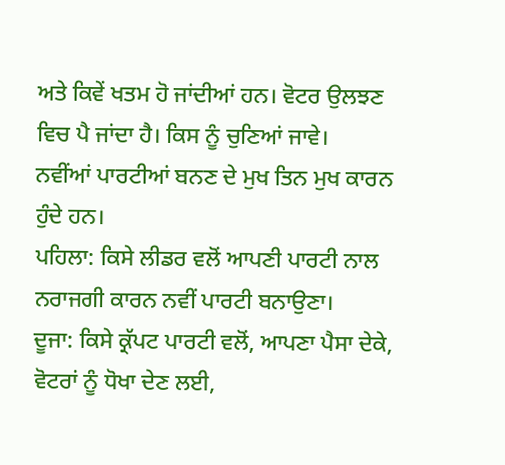ਅਤੇ ਕਿਵੇਂ ਖਤਮ ਹੋ ਜਾਂਦੀਆਂ ਹਨ। ਵੋਟਰ ਉਲਝਣ ਵਿਚ ਪੈ ਜਾਂਦਾ ਹੈ। ਕਿਸ ਨੂੰ ਚੁਣਿਆਂ ਜਾਵੇ।
ਨਵੀਂਆਂ ਪਾਰਟੀਆਂ ਬਨਣ ਦੇ ਮੁਖ ਤਿਨ ਮੁਖ ਕਾਰਨ ਹੁੰਦੇ ਹਨ।
ਪਹਿਲਾ: ਕਿਸੇ ਲੀਡਰ ਵਲੋਂ ਆਪਣੀ ਪਾਰਟੀ ਨਾਲ ਨਰਾਜਗੀ ਕਾਰਨ ਨਵੀਂ ਪਾਰਟੀ ਬਨਾਉਣਾ।
ਦੂਜਾ: ਕਿਸੇ ਕ੍ਰੱਪਟ ਪਾਰਟੀ ਵਲੋਂ, ਆਪਣਾ ਪੈਸਾ ਦੇਕੇ, ਵੋਟਰਾਂ ਨੂੰ ਧੋਖਾ ਦੇਣ ਲਈ,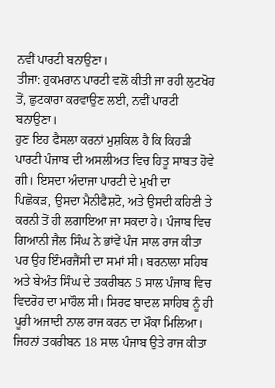ਨਵੀਂ ਪਾਰਟੀ ਬਨਾਉਣਾ।
ਤੀਜਾ: ਹੁਕਮਰਾਨ ਪਾਰਟੀ ਵਲੋਂ ਕੀਤੀ ਜਾ ਰਹੀ ਲੁਟਖੋਹ ਤੋਂ, ਛੁਟਕਾਰਾ ਕਰਵਾਉਣ ਲਈ, ਨਵੀਂ ਪਾਰਟੀ ਬਨਾਉਣਾ।
ਹੁਣ ਇਹ ਫੈਸਲਾ ਕਰਨਾਂ ਮੁਸ਼ਕਿਲ ਹੈ ਕਿ ਕਿਹੜੀ ਪਾਰਟੀ ਪੰਜਾਬ ਦੀ ਅਸਲੀਅਤ ਵਿਚ ਹਿਤੂ ਸਾਬਤ ਹੋਵੇ ਗੀ। ਇਸਦਾ ਅੰਦਾਜਾ ਪਾਰਟੀ ਦੇ ਮੁਖੀ ਦਾ
ਪਿਛੋਕੜ, ਉਸਦਾ ਮੈਨੀਫੈਸ਼ਟੋ, ਅਤੇ ਉਸਦੀ ਕਹਿਣੀ ਤੇ ਕਰਨੀ ਤੋਂ ਹੀ ਲਗਾਇਆ ਜਾ ਸਕਦਾ ਹੇ। ਪੰਜਾਬ ਵਿਚ ਗਿਆਨੀ ਜੈਲ ਸਿੰਘ ਨੇ ਭਾਂਵੇਂ ਪੰਜ ਸਾਲ ਰਾਜ ਕੀਤਾ ਪਰ ਉਹ ਇੰਮਰਜੈਂਸੀ ਦਾ ਸਮਾਂ ਸੀ। ਬਰਨਾਲਾ ਸਹਿਬ ਅਤੇ ਬੇਅੰਤ ਸਿੰਘ ਦੇ ਤਕਰੀਬਨ 5 ਸਾਲ ਪੰਜਾਬ ਵਿਚ ਵਿਦਰੋਹ ਦਾ ਮਾਹੌਲ ਸੀ। ਸਿਰਫ ਬਾਦਲ ਸਾਹਿਬ ਨੂੰ ਹੀ ਪੂਰੀ ਅਜਾਦੀ ਨਾਲ ਰਾਜ ਕਰਨ ਦਾ ਮੌਕਾ ਮਿਲਿਆ। ਜਿਹਨਾਂ ਤਕਰੀਬਨ 18 ਸਾਲ ਪੰਜਾਬ ਉਤੇ ਰਾਜ ਕੀਤਾ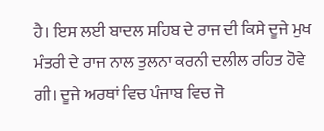ਹੈ। ਇਸ ਲਈ ਬਾਦਲ ਸਹਿਬ ਦੇ ਰਾਜ ਦੀ ਕਿਸੇ ਦੂਜੇ ਮੁਖ ਮੰਤਰੀ ਦੇ ਰਾਜ ਨਾਲ ਤੁਲਨਾ ਕਰਨੀ ਦਲੀਲ ਰਹਿਤ ਹੋਵੇ ਗੀ। ਦੂਜੇ ਅਰਥਾਂ ਵਿਚ ਪੰਜਾਬ ਵਿਚ ਜੋ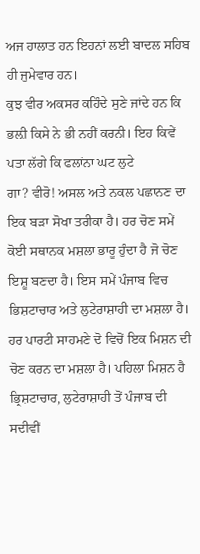ਅਜ ਹਾਲਾਤ ਹਨ ਇਹਨਾਂ ਲਈ ਬਾਦਲ ਸਹਿਬ ਹੀ ਜੁਮੇਵਾਰ ਹਨ।
ਕੁਝ ਵੀਰ ਅਕਸਰ ਕਹਿੰਦੇ ਸੁਣੇ ਜਾਂਦੇ ਹਨ ਕਿ ਭਲ਼ੀ ਕਿਸੇ ਨੇ ਭੀ ਨਹੀਂ ਕਰਨੀ। ਇਹ ਕਿਵੇਂ ਪਤਾ ਲੱਗੇ ਕਿ ਫਲਾਂਨਾ ਘਟ ਲੁਟੇ
ਗਾ? ਵੀਰੋ! ਅਸਲ ਅਤੇ ਨਕਲ ਪਛਾਨਣ ਦਾ ਇਕ ਬੜਾ ਸੋਖਾ ਤਰੀਕਾ ਹੈ। ਹਰ ਚੋਣ ਸਮੇਂ ਕੋਈ ਸਥਾਨਕ ਮਸ਼ਲਾ ਭਾਰੂ ਹੁੰਦਾ ਹੈ ਜੋ ਚੋਣ ਇਸ਼ੂ ਬਣਦਾ ਹੈ। ਇਸ ਸਮੇਂ ਪੰਜਾਬ ਵਿਚ ਭਿਸ਼ਟਾਚਾਰ ਅਤੇ ਲੁਟੇਰਾਸ਼ਾਹੀ ਦਾ ਮਸ਼ਲਾ ਹੈ। ਹਰ ਪਾਰਟੀ ਸਾਹਮਣੇ ਦੋ ਵਿਚੋਂ ਇਕ ਮਿਸ਼ਨ ਦੀ ਚੋਣ ਕਰਨ ਦਾ ਮਸ਼ਲਾ ਹੈ। ਪਹਿਲਾ ਮਿਸ਼ਨ ਹੈ ਭ੍ਰਿਸ਼ਟਾਚਾਰ, ਲੁਟੇਰਾਸ਼ਾਹੀ ਤੋਂ ਪੰਜਾਬ ਦੀ ਸਦੀਵੀਂ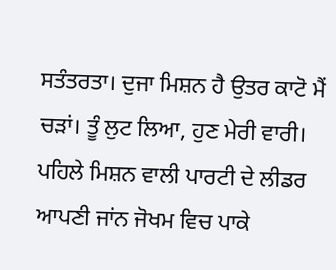ਸਤੰਤਰਤਾ। ਦੁਜਾ ਮਿਸ਼ਨ ਹੈ ਉਤਰ ਕਾਟੋ ਮੈਂ ਚੜਾਂ। ਤੂੰ ਲੁਟ ਲਿਆ, ਹੁਣ ਮੇਰੀ ਵਾਰੀ।
ਪਹਿਲੇ ਮਿਸ਼ਨ ਵਾਲੀ ਪਾਰਟੀ ਦੇ ਲੀਡਰ ਆਪਣੀ ਜਾਂਨ ਜੋਖਮ ਵਿਚ ਪਾਕੇ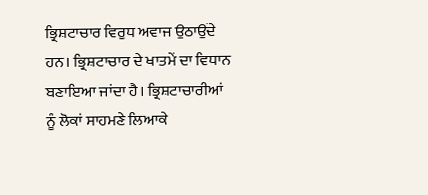ਭ੍ਰਿਸ਼ਟਾਚਾਰ ਵਿਰੁਧ ਅਵਾਜ ਉਠਾਉਂਦੇ ਹਨ। ਭ੍ਰਿਸ਼ਟਾਚਾਰ ਦੇ ਖਾਤਮੇਂ ਦਾ ਵਿਧਾਨ ਬਣਾਇਆ ਜਾਂਦਾ ਹੈ। ਭ੍ਰਿਸ਼ਟਾਚਾਰੀਆਂ ਨੂੰ ਲੋਕਾਂ ਸਾਹਮਣੇ ਲਿਆਕੇ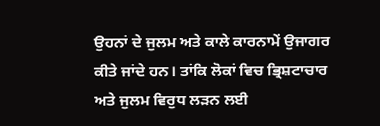ਉਹਨਾਂ ਦੇ ਜੁਲਮ ਅਤੇ ਕਾਲੇ ਕਾਰਨਾਮੇਂ ਉਜਾਗਰ ਕੀਤੇ ਜਾਂਦੇ ਹਨ। ਤਾਂਕਿ ਲੋਕਾਂ ਵਿਚ ਭ੍ਰਿਸ਼ਟਾਚਾਰ ਅਤੇ ਜੁਲਮ ਵਿਰੁਧ ਲੜਨ ਲਈ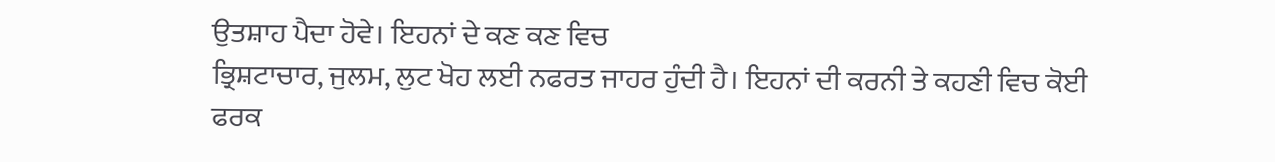ਉਤਸ਼ਾਹ ਪੈਦਾ ਹੋਵੇ। ਇਹਨਾਂ ਦੇ ਕਣ ਕਣ ਵਿਚ
ਭ੍ਰਿਸ਼ਟਾਚਾਰ, ਜੁਲਮ, ਲੁਟ ਖੋਹ ਲਈ ਨਫਰਤ ਜਾਹਰ ਹੁੰਦੀ ਹੈ। ਇਹਨਾਂ ਦੀ ਕਰਨੀ ਤੇ ਕਹਣੀ ਵਿਚ ਕੋਈ ਫਰਕ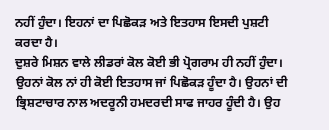ਨਹੀਂ ਹੁੰਦਾ। ਇਹਨਾਂ ਦਾ ਪਿਛੋਕੜ ਅਤੇ ਇਤਹਾਸ ਇਸਦੀ ਪੁਸ਼ਟੀ ਕਰਦਾ ਹੈ।
ਦੁਸ਼ਰੇ ਮਿਸ਼ਨ ਵਾਲੇ ਲੀਡਰਾਂ ਕੋਲ ਕੋਈ ਭੀ ਪ੍ਰੋਗਰਾਮ ਹੀ ਨਹੀਂ ਹੁੰਦਾ। ਉਹਨਾਂ ਕੋਲ ਨਾਂ ਹੀ ਕੋਈ ਇਤਹਾਸ ਜਾਂ ਪਿਛੋਕੜ ਹੂੰਦਾ ਹੈ। ਉਹਨਾਂ ਦੀ ਭ੍ਰਿਸ਼ਟਾਚਾਰ ਨਾਲ ਅਦਰੂਨੀ ਹਮਦਰਦੀ ਸਾਫ ਜਾਹਰ ਹੂੰਦੀ ਹੈ। ਉਹ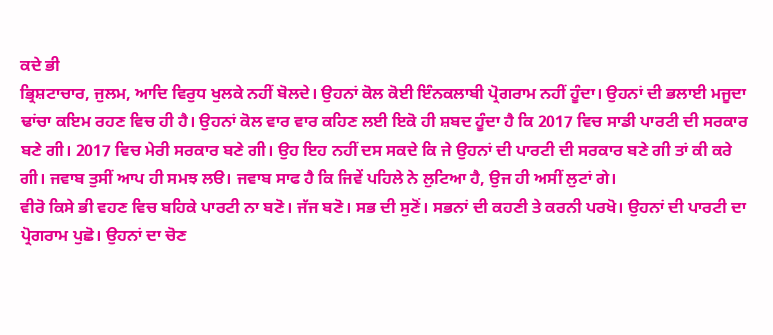ਕਦੇ ਭੀ
ਭ੍ਰਿਸ਼ਟਾਚਾਰ, ਜੁਲਮ, ਆਦਿ ਵਿਰੁਧ ਖੁਲਕੇ ਨਹੀਂ ਬੋਲਦੇ। ਉਹਨਾਂ ਕੋਲ ਕੋਈ ਇੰਨਕਲਾਬੀ ਪ੍ਰੋਗਰਾਮ ਨਹੀਂ ਹੂੰਦਾ। ਉਹਨਾਂ ਦੀ ਭਲਾਈ ਮਜੂਦਾ ਢਾਂਚਾ ਕਇਮ ਰਹਣ ਵਿਚ ਹੀ ਹੈ। ਉਹਨਾਂ ਕੋਲ ਵਾਰ ਵਾਰ ਕਹਿਣ ਲਈ ਇਕੋ ਹੀ ਸ਼ਬਦ ਹੂੰਦਾ ਹੈ ਕਿ 2017 ਵਿਚ ਸਾਡੀ ਪਾਰਟੀ ਦੀ ਸਰਕਾਰ ਬਣੇ ਗੀ। 2017 ਵਿਚ ਮੇਰੀ ਸਰਕਾਰ ਬਣੇ ਗੀ। ਉਹ ਇਹ ਨਹੀਂ ਦਸ ਸਕਦੇ ਕਿ ਜੇ ਉਹਨਾਂ ਦੀ ਪਾਰਟੀ ਦੀ ਸਰਕਾਰ ਬਣੇ ਗੀ ਤਾਂ ਕੀ ਕਰੇ ਗੀ। ਜਵਾਬ ਤੁਸੀਂ ਆਪ ਹੀ ਸਮਝ ਲੳ। ਜਵਾਬ ਸਾਫ ਹੈ ਕਿ ਜਿਵੇਂ ਪਹਿਲੇ ਨੇ ਲੁਟਿਆ ਹੈ, ਉਜ ਹੀ ਅਸੀਂ ਲੁਟਾਂ ਗੇ।
ਵੀਰੋ ਕਿਸੇ ਭੀ ਵਹਣ ਵਿਚ ਬਹਿਕੇ ਪਾਰਟੀ ਨਾ ਬਣੋ। ਜੱਜ ਬਣੋ। ਸਭ ਦੀ ਸੁਣੋਂ। ਸਭਨਾਂ ਦੀ ਕਹਣੀ ਤੇ ਕਰਨੀ ਪਰਖੋ। ਉਹਨਾਂ ਦੀ ਪਾਰਟੀ ਦਾ ਪ੍ਰੋਗਰਾਮ ਪੁਛੋ। ਉਹਨਾਂ ਦਾ ਚੋਣ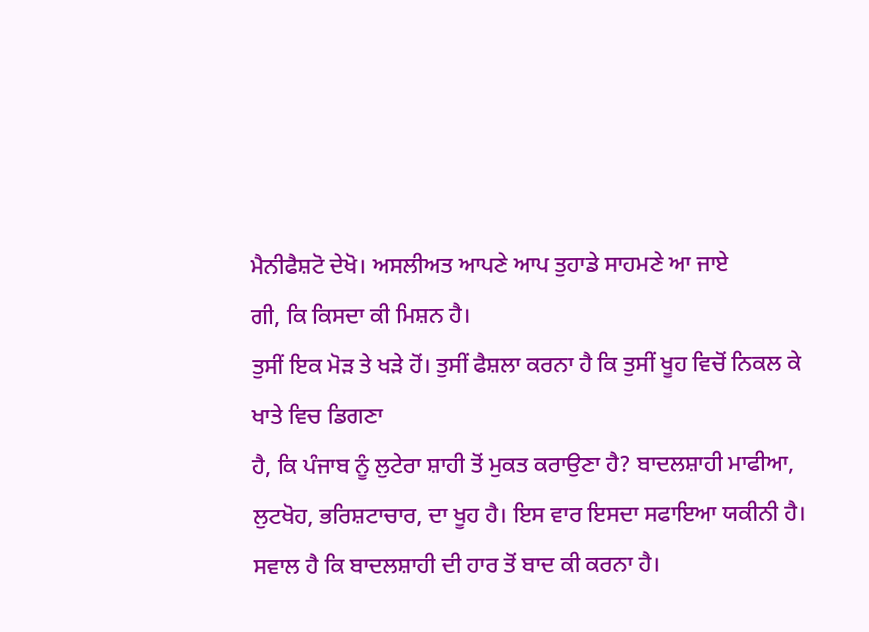ਮੈਨੀਫੈਸ਼ਟੋ ਦੇਖੋ। ਅਸਲੀਅਤ ਆਪਣੇ ਆਪ ਤੁਹਾਡੇ ਸਾਹਮਣੇ ਆ ਜਾਏ
ਗੀ, ਕਿ ਕਿਸਦਾ ਕੀ ਮਿਸ਼ਨ ਹੈ।
ਤੁਸੀਂ ਇਕ ਮੋੜ ਤੇ ਖੜੇ ਹੋਂ। ਤੁਸੀਂ ਫੈਸ਼ਲਾ ਕਰਨਾ ਹੈ ਕਿ ਤੁਸੀਂ ਖੂਹ ਵਿਚੋਂ ਨਿਕਲ ਕੇ ਖਾਤੇ ਵਿਚ ਡਿਗਣਾ
ਹੈ, ਕਿ ਪੰਜਾਬ ਨੂੰ ਲੁਟੇਰਾ ਸ਼ਾਹੀ ਤੋਂ ਮੁਕਤ ਕਰਾਉਣਾ ਹੈ? ਬਾਦਲਸ਼ਾਹੀ ਮਾਫੀਆ, ਲੁਟਖੋਹ, ਭਰਿਸ਼ਟਾਚਾਰ, ਦਾ ਖੂਹ ਹੈ। ਇਸ ਵਾਰ ਇਸਦਾ ਸਫਾਇਆ ਯਕੀਨੀ ਹੈ। ਸਵਾਲ ਹੈ ਕਿ ਬਾਦਲਸ਼ਾਹੀ ਦੀ ਹਾਰ ਤੋਂ ਬਾਦ ਕੀ ਕਰਨਾ ਹੈ।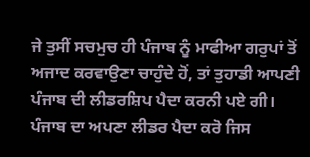ਜੇ ਤੁਸੀਂ ਸਚਮੁਚ ਹੀ ਪੰਜਾਬ ਨੂੰ ਮਾਫੀਆ ਗਰੁਪਾਂ ਤੋਂ ਅਜਾਦ ਕਰਵਾਉਣਾ ਚਾਹੁੰਦੇ ਹੋਂ, ਤਾਂ ਤੁਹਾਡੀ ਆਪਣੀ ਪੰਜਾਬ ਦੀ ਲੀਡਰਸ਼ਿਪ ਪੈਦਾ ਕਰਨੀ ਪਏ ਗੀ। ਪੰਜਾਬ ਦਾ ਅਪਣਾ ਲੀਡਰ ਪੈਦਾ ਕਰੋ ਜਿਸ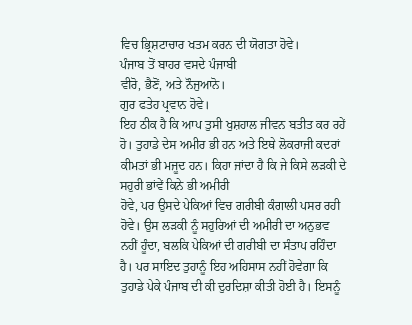ਵਿਚ ਭ੍ਰਿਸ਼ਟਾਚਾਰ ਖਤਮ ਕਰਨ ਦੀ ਯੋਗਤਾ ਹੋਵੇ।
ਪੰਜਾਬ ਤੋਂ ਬਾਹਰ ਵਸਦੇ ਪੰਜਾਬੀ
ਵੀਰੋ, ਭੈਣੋਂ, ਅਤੇ ਨੌਜੁਆਨੋ।
ਗੁਰ ਫਤੇਹ ਪ੍ਰਵਾਨ ਹੋਵੇ।
ਇਹ ਠੀਕ ਹੈ ਕਿ ਆਪ ਤੁਸੀ ਖੁਸ਼ਹਾਲ ਜੀਵਨ ਬਤੀਤ ਕਰ ਰਹੇਂ ਹੋ। ਤੁਹਾਡੇ ਦੇਸ ਅਮੀਰ ਭੀ ਹਨ ਅਤੇ ਇਥੇ ਲੋਕਰਾਜੀ ਕਦਰਾਂ ਕੀਮਤਾਂ ਭੀ ਮਜੂਦ ਹਨ। ਕਿਹਾ ਜਾਂਦਾ ਹੈ ਕਿ ਜੇ ਕਿਸੇ ਲੜਕੀ ਦੇ ਸਹੁਰੀ ਭਾਂਵੇਂ ਕਿਨੇ ਭੀ ਅਮੀਰੀ
ਹੋਵੇ, ਪਰ ਉਸਦੇ ਪੇਕਿਆਂ ਵਿਚ ਗਰੀਬੀ ਕੰਗਾਲੀ ਪਸਰ ਰਹੀ ਹੋਵੇ। ਉਸ ਲੜਕੀ ਨੂੰ ਸਹੁਰਿਆਂ ਦੀ ਅਮੀਰੀ ਦਾ ਅਨੁਭਵ ਨਹੀਂ ਹੂੰਦਾ, ਬਲਕਿ ਪੇਕਿਆਂ ਦੀ ਗਰੀਬੀ ਦਾ ਸੰਤਾਪ ਰਹਿੰਦਾ ਹੈ। ਪਰ ਸਾਇਦ ਤੁਹਾਨੂੰ ਇਹ ਅਹਿਸਾਸ ਨਹੀਂ ਹੋਵੇਗਾ ਕਿ ਤੁਹਾਡੇ ਪੇਕੇ ਪੰਜਾਬ ਦੀ ਕੀ ਦੁਰਦਿਸ਼ਾ ਕੀਤੀ ਹੋਈ ਹੈ। ਇਸਨੂੰ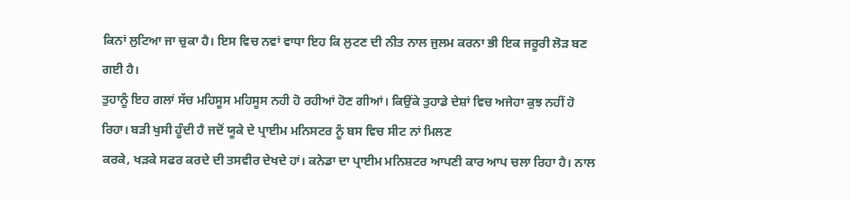ਕਿਨਾਂ ਲੁਟਿਆ ਜਾ ਚੁਕਾ ਹੈ। ਇਸ ਵਿਚ ਨਵਾਂ ਵਾਧਾ ਇਹ ਕਿ ਲੁਟਣ ਦੀ ਨੀਤ ਨਾਲ ਜੁਲਮ ਕਰਨਾ ਭੀ ਇਕ ਜਰੂਰੀ ਲੋੜ ਬਣ ਗਈ ਹੈ।
ਤੁਹਾਨੂੰ ਇਹ ਗਲਾਂ ਸੱਚ ਮਹਿਸੂਸ ਮਹਿਸੂਸ ਨਹੀ ਹੋ ਰਹੀਆਂ ਹੋਣ ਗੀਆਂ। ਕਿਉਂਕੇ ਤੁਹਾਡੇ ਦੇਸ਼ਾਂ ਵਿਚ ਅਜੇਹਾ ਕੁਝ ਨਹੀਂ ਹੋ ਰਿਹਾ। ਬੜੀ ਖੁਸੀ ਹੂੰਦੀ ਹੈ ਜਦੋਂ ਯੂਕੇ ਦੇ ਪ੍ਰਾਈਮ ਮਨਿਸਟਰ ਨੂੰ ਬਸ ਵਿਚ ਸੀਟ ਨਾਂ ਮਿਲਣ
ਕਰਕੇ, ਖੜਕੇ ਸਫਰ ਕਰਦੇ ਦੀ ਤਸਵੀਰ ਦੇਖਦੇ ਹਾਂ। ਕਨੇਡਾ ਦਾ ਪ੍ਰਾਈਮ ਮਨਿਸ਼ਟਰ ਆਪਣੀ ਕਾਰ ਆਪ ਚਲਾ ਰਿਹਾ ਹੈ। ਨਾਲ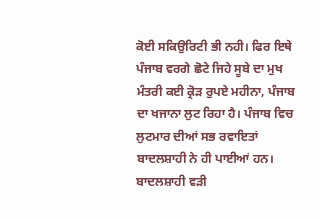ਕੋਈ ਸਕਿਉਰਿਟੀ ਭੀ ਨਹੀ। ਫਿਰ ਇਥੇ ਪੰਜਾਬ ਵਰਗੇ ਛੋਟੇ ਜਿਹੇ ਸੂਬੇ ਦਾ ਮੁਖ ਮੰਤਰੀ ਕਈ ਕ੍ਰੋੜ ਰੁਪਏ ਮਹੀਨਾ, ਪੰਜਾਬ ਦਾ ਖਜਾਨਾ ਲੁਟ ਰਿਹਾ ਹੈ। ਪੰਜਾਬ ਵਿਚ ਲੁਟਮਾਰ ਦੀਆਂ ਸਭ ਰਵਾਇਤਾਂ ਬਾਦਲਸ਼ਾਹੀ ਨੇ ਹੀ ਪਾਈਆਂ ਹਨ। ਬਾਦਲਸ਼ਾਹੀ ਵੜੀ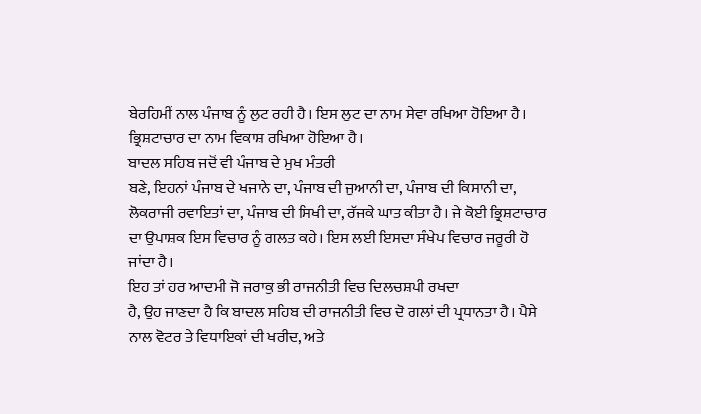ਬੇਰਹਿਮੀਂ ਨਾਲ ਪੰਜਾਬ ਨੂੰ ਲੁਟ ਰਹੀ ਹੈ। ਇਸ ਲੁਟ ਦਾ ਨਾਮ ਸੇਵਾ ਰਖਿਆ ਹੋਇਆ ਹੈ। ਭ੍ਰਿਸ਼ਟਾਚਾਰ ਦਾ ਨਾਮ ਵਿਕਾਸ਼ ਰਖਿਆ ਹੋਇਆ ਹੈ।
ਬਾਦਲ ਸਹਿਬ ਜਦੋਂ ਵੀ ਪੰਜਾਬ ਦੇ ਮੁਖ ਮੰਤਰੀ
ਬਣੇ, ਇਹਨਾਂ ਪੰਜਾਬ ਦੇ ਖਜਾਨੇ ਦਾ, ਪੰਜਾਬ ਦੀ ਜੁਆਨੀ ਦਾ, ਪੰਜਾਬ ਦੀ ਕਿਸਾਨੀ ਦਾ, ਲੋਕਰਾਜੀ ਰਵਾਇਤਾਂ ਦਾ, ਪੰਜਾਬ ਦੀ ਸਿਖੀ ਦਾ, ਰੱਜਕੇ ਘਾਤ ਕੀਤਾ ਹੈ। ਜੇ ਕੋਈ ਭ੍ਰਿਸ਼ਟਾਚਾਰ ਦਾ ਉਪਾਸ਼ਕ ਇਸ ਵਿਚਾਰ ਨੂੰ ਗਲਤ ਕਹੇ। ਇਸ ਲਈ ਇਸਦਾ ਸੰਖੇਪ ਵਿਚਾਰ ਜਰੂਰੀ ਹੋ ਜਾਂਦਾ ਹੈ।
ਇਹ ਤਾਂ ਹਰ ਆਦਮੀ ਜੋ ਜਰਾਕੁ ਭੀ ਰਾਜਨੀਤੀ ਵਿਚ ਦਿਲਚਸ਼ਪੀ ਰਖਦਾ
ਹੈ, ਉਹ ਜਾਣਦਾ ਹੈ ਕਿ ਬਾਦਲ ਸਹਿਬ ਦੀ ਰਾਜਨੀਤੀ ਵਿਚ ਦੋ ਗਲਾਂ ਦੀ ਪ੍ਰਧਾਨਤਾ ਹੈ। ਪੈਸੇ ਨਾਲ ਵੋਟਰ ਤੇ ਵਿਧਾਇਕਾਂ ਦੀ ਖਰੀਦ, ਅਤੇ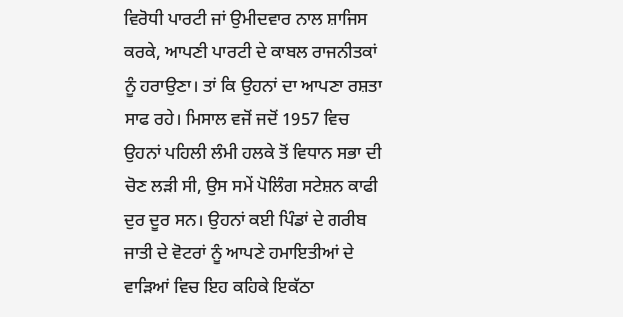ਵਿਰੋਧੀ ਪਾਰਟੀ ਜਾਂ ਉਮੀਦਵਾਰ ਨਾਲ ਸ਼ਾਜਿਸ ਕਰਕੇ, ਆਪਣੀ ਪਾਰਟੀ ਦੇ ਕਾਬਲ ਰਾਜਨੀਤਕਾਂ ਨੂੰ ਹਰਾਉਣਾ। ਤਾਂ ਕਿ ਉਹਨਾਂ ਦਾ ਆਪਣਾ ਰਸ਼ਤਾ ਸਾਫ ਰਹੇ। ਮਿਸਾਲ ਵਜੋਂ ਜਦੋਂ 1957 ਵਿਚ ਉਹਨਾਂ ਪਹਿਲੀ ਲੰਮੀ ਹਲਕੇ ਤੋਂ ਵਿਧਾਨ ਸਭਾ ਦੀ ਚੋਣ ਲੜੀ ਸੀ, ਉਸ ਸਮੇਂ ਪੋਲਿੰਗ ਸਟੇਸ਼ਨ ਕਾਫੀ ਦੁਰ ਦੂਰ ਸਨ। ਉਹਨਾਂ ਕਈ ਪਿੰਡਾਂ ਦੇ ਗਰੀਬ ਜਾਤੀ ਦੇ ਵੋਟਰਾਂ ਨੂੰ ਆਪਣੇ ਹਮਾਇਤੀਆਂ ਦੇ ਵਾੜਿਆਂ ਵਿਚ ਇਹ ਕਹਿਕੇ ਇਕੱਠਾ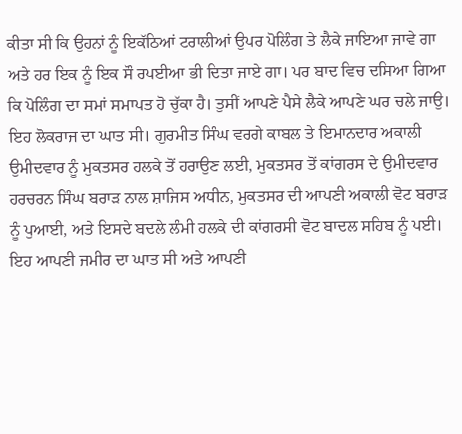ਕੀਤਾ ਸੀ ਕਿ ਉਹਨਾਂ ਨੂੰ ਇਕੱਠਿਆਂ ਟਰਾਲੀਆਂ ਉਪਰ ਪੋਲਿੰਗ ਤੇ ਲੈਕੇ ਜਾਇਆ ਜਾਵੇ ਗਾ ਅਤੇ ਹਰ ਇਕ ਨੂੰ ਇਕ ਸੌ ਰਪਈਆ ਭੀ ਦਿਤਾ ਜਾਏ ਗਾ। ਪਰ ਬਾਦ ਵਿਚ ਦਸਿਆ ਗਿਆ ਕਿ ਪੋਲਿੰਗ ਦਾ ਸਮਾਂ ਸਮਾਪਤ ਹੋ ਚੁੱਕਾ ਹੈ। ਤੁਸੀਂ ਆਪਣੇ ਪੈਸੇ ਲੈਕੇ ਆਪਣੇ ਘਰ ਚਲੇ ਜਾਉ। ਇਹ ਲੋਕਰਾਜ ਦਾ ਘਾਤ ਸੀ। ਗੁਰਮੀਤ ਸਿੰਘ ਵਰਗੇ ਕਾਬਲ ਤੇ ਇਮਾਨਦਾਰ ਅਕਾਲੀ ਉਮੀਦਵਾਰ ਨੂੰ ਮੁਕਤਸਰ ਹਲਕੇ ਤੋਂ ਹਰਾਉਣ ਲਈ, ਮੁਕਤਸਰ ਤੋਂ ਕਾਂਗਰਸ ਦੇ ਉਮੀਦਵਾਰ ਹਰਚਰਨ ਸਿੰਘ ਬਰਾੜ ਨਾਲ ਸ਼ਾਜਿਸ ਅਧੀਨ, ਮੁਕਤਸਰ ਦੀ ਆਪਣੀ ਅਕਾਲੀ ਵੋਟ ਬਰਾੜ ਨੂੰ ਪੁਆਈ, ਅਤੇ ਇਸਦੇ ਬਦਲੇ ਲੰਮੀ ਹਲਕੇ ਦੀ ਕਾਂਗਰਸੀ ਵੋਟ ਬਾਦਲ ਸਹਿਬ ਨੂੰ ਪਈ। ਇਹ ਆਪਣੀ ਜਮੀਰ ਦਾ ਘਾਤ ਸੀ ਅਤੇ ਆਪਣੀ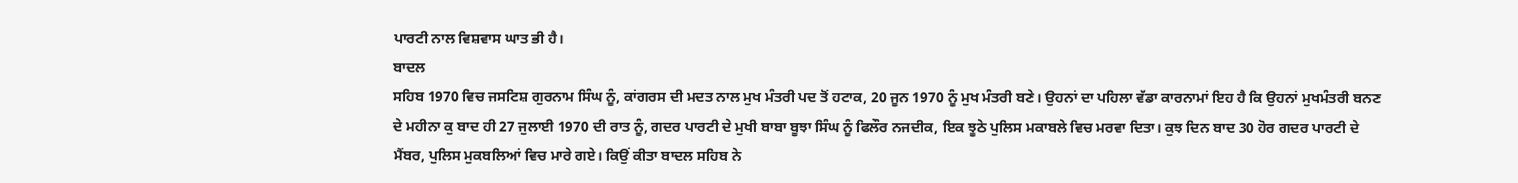ਪਾਰਟੀ ਨਾਲ ਵਿਸ਼ਵਾਸ ਘਾਤ ਭੀ ਹੈ।
ਬਾਦਲ
ਸਹਿਬ 1970 ਵਿਚ ਜਸਟਿਸ਼ ਗੁਰਨਾਮ ਸਿੰਘ ਨੂੰ, ਕਾਂਗਰਸ ਦੀ ਮਦਤ ਨਾਲ ਮੁਖ ਮੰਤਰੀ ਪਦ ਤੋਂ ਹਟਾਕ, 20 ਜੂਨ 1970 ਨੂੰ ਮੁਖ ਮੰਤਰੀ ਬਣੇ। ਉਹਨਾਂ ਦਾ ਪਹਿਲਾ ਵੱਡਾ ਕਾਰਨਾਮਾਂ ਇਹ ਹੈ ਕਿ ਉਹਨਾਂ ਮੁਖਮੰਤਰੀ ਬਨਣ ਦੇ ਮਹੀਨਾ ਕੁ ਬਾਦ ਹੀ 27 ਜੁਲਾਈ 1970 ਦੀ ਰਾਤ ਨੂੰ, ਗਦਰ ਪਾਰਟੀ ਦੇ ਮੁਖੀ ਬਾਬਾ ਬੂਝਾ ਸਿੰਘ ਨੂੰ ਫਿਲੌਰ ਨਜਦੀਕ, ਇਕ ਝੂਠੇ ਪੁਲਿਸ ਮਕਾਬਲੇ ਵਿਚ ਮਰਵਾ ਦਿਤਾ। ਕੁਝ ਦਿਨ ਬਾਦ 30 ਹੋਰ ਗਦਰ ਪਾਰਟੀ ਦੇ ਮੈਂਬਰ, ਪੁਲਿਸ ਮੁਕਬਲਿਆਂ ਵਿਚ ਮਾਰੇ ਗਏ। ਕਿਉਂ ਕੀਤਾ ਬਾਦਲ ਸਹਿਬ ਨੇ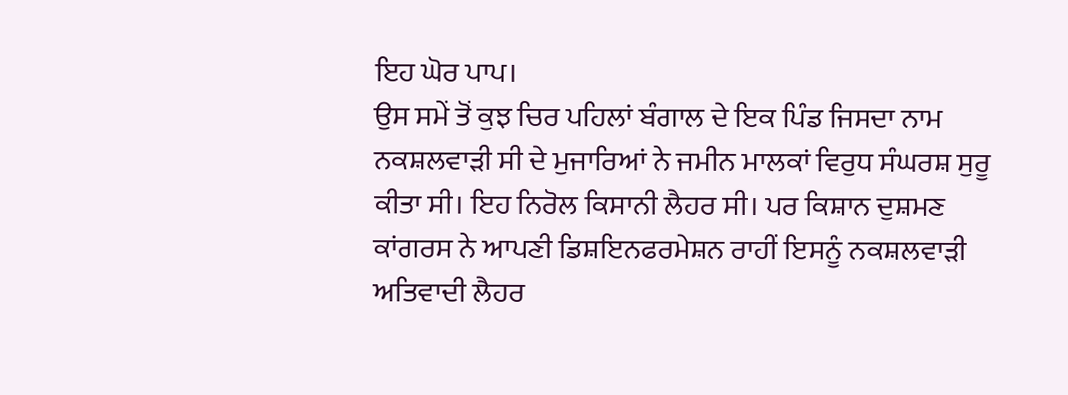ਇਹ ਘੋਰ ਪਾਪ।
ਉਸ ਸਮੇਂ ਤੋਂ ਕੁਝ ਚਿਰ ਪਹਿਲਾਂ ਬੰਗਾਲ ਦੇ ਇਕ ਪਿੰਡ ਜਿਸਦਾ ਨਾਮ ਨਕਸ਼ਲਵਾੜੀ ਸੀ ਦੇ ਮੁਜਾਰਿਆਂ ਨੇ ਜਮੀਨ ਮਾਲਕਾਂ ਵਿਰੁਧ ਸੰਘਰਸ਼ ਸੁਰੂ ਕੀਤਾ ਸੀ। ਇਹ ਨਿਰੋਲ ਕਿਸਾਨੀ ਲੈਹਰ ਸੀ। ਪਰ ਕਿਸ਼ਾਨ ਦੁਸ਼ਮਣ ਕਾਂਗਰਸ ਨੇ ਆਪਣੀ ਡਿਸ਼ਇਨਫਰਮੇਸ਼ਨ ਰਾਹੀਂ ਇਸਨੂੰ ਨਕਸ਼ਲਵਾੜੀ ਅਤਿਵਾਦੀ ਲੈਹਰ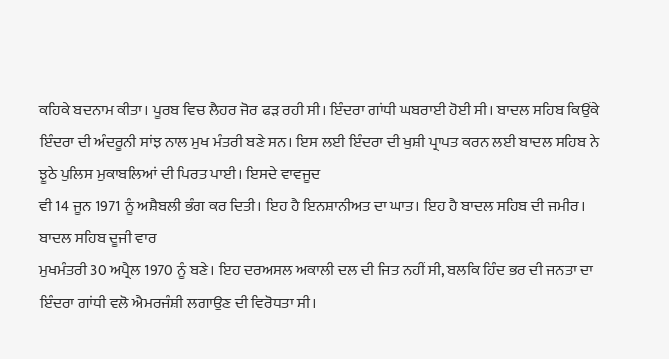ਕਹਿਕੇ ਬਦਨਾਮ ਕੀਤਾ। ਪੂਰਬ ਵਿਚ ਲੈਹਰ ਜੋਰ ਫੜ ਰਹੀ ਸੀ। ਇੰਦਰਾ ਗਾਂਧੀ ਘਬਰਾਈ ਹੋਈ ਸੀ। ਬਾਦਲ ਸਹਿਬ ਕਿਉਂਕੇ ਇੰਦਰਾ ਦੀ ਅੰਦਰੂਨੀ ਸਾਂਝ ਨਾਲ ਮੁਖ ਮੰਤਰੀ ਬਣੇ ਸਨ। ਇਸ ਲਈ ਇੰਦਰਾ ਦੀ ਖੁਸ਼ੀ ਪ੍ਰਾਪਤ ਕਰਨ ਲਈ ਬਾਦਲ ਸਹਿਬ ਨੇ ਝੂਠੇ ਪੁਲਿਸ ਮੁਕਾਬਲਿਆਂ ਦੀ ਪਿਰਤ ਪਾਈ। ਇਸਦੇ ਵਾਵਜੂਦ
ਵੀ 14 ਜੂਨ 1971 ਨੂੰ ਅਸ਼ੈਬਲੀ ਭੰਗ ਕਰ ਦਿਤੀ। ਇਹ ਹੈ ਇਨਸ਼ਾਨੀਅਤ ਦਾ ਘਾਤ। ਇਹ ਹੈ ਬਾਦਲ ਸਹਿਬ ਦੀ ਜਮੀਰ।
ਬਾਦਲ ਸਹਿਬ ਦੂਜੀ ਵਾਰ
ਮੁਖਮੰਤਰੀ 30 ਅਪ੍ਰੈਲ 1970 ਨੂੰ ਬਣੇ। ਇਹ ਦਰਅਸਲ ਅਕਾਲੀ ਦਲ ਦੀ ਜਿਤ ਨਹੀਂ ਸੀ, ਬਲਕਿ ਹਿੰਦ ਭਰ ਦੀ ਜਨਤਾ ਦਾ ਇੰਦਰਾ ਗਾਂਧੀ ਵਲੋ ਐਮਰਜੰਸ਼ੀ ਲਗਾਉਣ ਦੀ ਵਿਰੋਧਤਾ ਸੀ।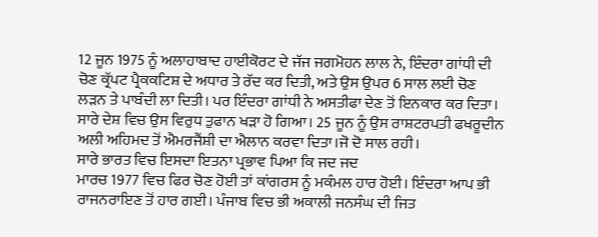12 ਜੂਨ 1975 ਨੂੰ ਅਲਾਹਾਬਾਦ ਹਾਈਕੋਰਟ ਦੇ ਜੱਜ ਜਗਮੋਹਨ ਲਾਲ ਨੇ, ਇੰਦਰਾ ਗਾਂਧੀ ਦੀ ਚੋਣ ਕ੍ਰੱਪਟ ਪ੍ਰੈਕਕਟਿਸ਼ ਦੇ ਅਧਾਰ ਤੇ ਰੱਦ ਕਰ ਦਿਤੀ, ਅਤੇ ਉਸ ਉਪਰ 6 ਸਾਲ ਲਈ ਚੋਣ ਲੜਨ ਤੇ ਪਾਬੰਦੀ ਲਾ ਦਿਤੀ। ਪਰ ਇੰਦਰਾ ਗਾਂਧੀ ਨੇ ਅਸਤੀਫਾ ਦੇਣ ਤੋਂ ਇਨਕਾਰ ਕਰ ਦਿਤਾ। ਸਾਰੇ ਦੇਸ਼ ਵਿਚ ਉਸ ਵਿਰੁਧ ਤੁਫਾਨ ਖੜਾ ਹੋ ਗਿਆ। 25 ਜੂਨ ਨੂੰ ਉਸ ਰਾਸ਼ਟਰਪਤੀ ਫਖਰੂਦੀਨ ਅਲੀ ਅਹਿਮਦ ਤੋਂ ਐਮਰਜੈਂਸ਼ੀ ਦਾ ਐਲਾਨ ਕਰਵਾ ਦਿਤਾ।ਜੋ ਦੋ ਸਾਲ ਰਹੀ।
ਸਾਰੇ ਭਾਰਤ ਵਿਚ ਇਸਦਾ ਇਤਨਾ ਪ੍ਰਭਾਵ ਪਿਆ ਕਿ ਜਦ ਜਦ
ਮਾਰਚ 1977 ਵਿਚ ਫਿਰ ਚੋਣ ਹੋਈ ਤਾਂ ਕਾਂਗਰਸ ਨੂੰ ਮਕੰਮਲ ਹਾਰ ਹੋਈ। ਇੰਦਰਾ ਆਪ ਭੀ ਰਾਜਨਰਾਇਣ ਤੋਂ ਹਾਰ ਗਈ। ਪੰਜਾਬ ਵਿਚ ਭੀ ਅਕਾਲੀ ਜਨਸੰਘ ਦੀ ਜਿਤ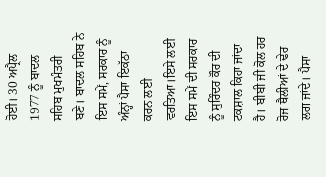ਹੋਈ। 30 ਅਪ੍ਰੈਲ 1977 ਨੂੰ ਬਾਦਲ ਸਹਿਬ ਮੁਖਮੰਤਰੀ ਬਣੇ। ਬਾਦਲ ਸਹਿਬ ਨੇ ਇਸ ਸਮੇਂ, ਸਰਕਾਰ ਨੂੰ ਅੰਨ੍ਹਾਂ ਪੈਸਾ ਇਕੱਠਾ ਕਰਨ ਲਈ ਵਰਤਿਆ।ਇਸੇ ਲਈ ਇਸ ਸਮੇਂ ਦੀ ਸਰਕਾਰ ਨੂੰ ਸੁਰਿੰਦਰ ਕੌਰ ਦੀ ਟਕਸ਼ਾਲ ਕਿਹਾ ਜਾਂਦਾ ਹੈ। ਬੀਬੀ ਜੀ ਕੋਲ ਹਰ ਰੋਜ ਥੈਲੀਆਂ ਦੇ ਢੇਰ ਲਗ ਜਾਂਦੇ। ਪੈਸਾ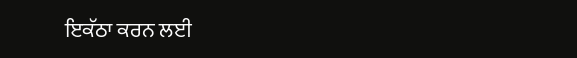ਇਕੱਠਾ ਕਰਨ ਲਈ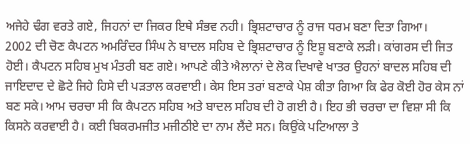ਅਜੇਹੇ ਢੰਗ ਵਰਤੇ ਗਏ, ਜਿਹਨਾਂ ਦਾ ਜਿਕਰ ਇਥੇ ਸੰਭਵ ਨਹੀ। ਭ੍ਰਿਸ਼ਟਾਚਾਰ ਨੂੰ ਰਾਜ ਧਰਮ ਬਣਾ ਦਿਤਾ ਗਿਆ।
2002 ਦੀ ਚੋਣ ਕੈਪਟਨ ਅਮਰਿੰਦਰ ਸਿੰਘ ਨੇ ਬਾਦਲ ਸਹਿਬ ਦੇ ਭ੍ਰਿਸ਼ਟਾਚਾਰ ਨੂੰ ਇਸ਼ੂ ਬਣਾਕੇ ਲੜੀ। ਕਾਂਗਰਸ ਦੀ ਜਿਤ ਹੋਈ। ਕੈਪਟਨ ਸਹਿਬ ਮੁਖ ਮੰਤਰੀ ਬਣ ਗਏ। ਆਪਣੇ ਕੀਤੇ ਐਲਾਨਾਂ ਦੇ ਲੋਕ ਦਿਖਾਵੇ ਖਾਤਰ ਉਹਨਾਂ ਬਾਦਲ ਸਹਿਬ ਦੀ ਜਾਇਦਾਦ ਦੇ ਛੋਟੇ ਜਿਹੇ ਹਿਸੇ ਦੀ ਪੜਤਾਲ ਕਰਵਾਈ। ਕੇਸ ਇਸ ਤਰਾਂ ਬਣਾਕੇ ਪੇਸ਼ ਕੀਤਾ ਗਿਆ ਕਿ ਫੇਰ ਕੋਈ ਹੋਰ ਕੇਸ ਨਾਂ ਬਣ ਸਕੇ। ਆਮ ਚਰਚਾ ਸੀ ਕਿ ਕੈਪਟਨ ਸਹਿਬ ਅਤੇ ਬਾਦਲ ਸਹਿਬ ਦੀ ਹੋ ਗਈ ਹੈ। ਇਹ ਭੀ ਚਰਚਾ ਦਾ ਵਿਸ਼ਾ ਸੀ ਕਿ ਕਿਸਨੇ ਕਰਵਾਈ ਹੈ। ਕਈ ਬਿਕਰਮਜੀਤ ਮਜੀਠੀਏ ਦਾ ਨਾਮ ਲੈਂਦੇ ਸਨ। ਕਿਉਂਕੇ ਪਟਿਆਲਾ ਤੇ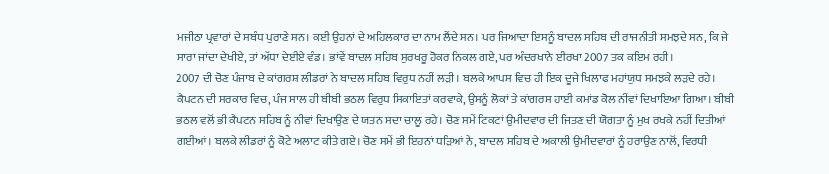ਮਜੀਠਾ ਪ੍ਰਵਾਰਾਂ ਦੇ ਸਬੰਧ ਪੁਰਾਣੇ ਸਨ। ਕਈ ਉਹਨਾਂ ਦੇ ਅਹਿਲਕਾਰ ਦਾ ਨਾਮ ਲੈਂਦੇ ਸਨ। ਪਰ ਜਿਆਦਾ ਇਸਨੂੰ ਬਾਦਲ ਸਹਿਬ ਦੀ ਰਾਜਨੀਤੀ ਸਮਝਦੇ ਸਨ, ਕਿ ਜੇ ਸਾਰਾ ਜਾਂਦਾ ਦੇਖੀਏ, ਤਾਂ ਅੱਧਾ ਦੇਈਏ ਵੰਡ। ਭਾਂਵੇਂ ਬਾਦਲ ਸਹਿਬ ਸੁਰਖਰੂ ਹੋਕਰ ਨਿਕਲ ਗਏ, ਪਰ ਅੰਦਰਖਾਨੇ ਈਰਖਾ 2007 ਤਕ ਕਇਮ ਰਹੀ।
2007 ਦੀ ਚੋਣ ਪੰਜਾਬ ਦੇ ਕਾਂਗਰਸ਼ ਲੀਡਰਾਂ ਨੇ ਬਾਦਲ ਸਹਿਬ ਵਿਰੁਧ ਨਹੀਂ ਲੜੀ। ਬਲਕੇ ਆਪਸ ਵਿਚ ਹੀ ਇਕ ਦੂਜੇ ਖਿਲਾਫ ਮਹਾਂਯੁਧ ਸਮਝਕੇ ਲੜਦੇ ਰਹੇ। ਕੈਪਟਨ ਦੀ ਸਰਕਾਰ ਵਿਚ, ਪੰਜ ਸਾਲ ਹੀ ਬੀਬੀ ਭਠਲ ਵਿਰੁਧ ਸਿਕਾਇਤਾਂ ਕਰਵਾਕੇ, ਉਸਨੂੰ ਲੋਕਾਂ ਤੇ ਕਾਂਗਰਸ ਹਾਈ ਕਮਾਂਡ ਕੋਲ ਨੀਂਵਾਂ ਦਿਖਾਇਆ ਗਿਆ। ਬੀਬੀ ਭਠਲ ਵਲੋਂ ਭੀ ਕੈਪਟਨ ਸਹਿਬ ਨੂੰ ਨੀਵਾਂ ਦਿਖਾਉਣ ਦੇ ਯਤਨ ਸਦਾ ਚਾਲੂ ਰਹੇ। ਚੋਣ ਸਮੇਂ ਟਿਕਟਾਂ ਉਮੀਦਵਾਰ ਦੀ ਜਿਤਣ ਦੀ ਯੋਗਤਾ ਨੂੰ ਮੁਖ ਰਖਕੇ ਨਹੀਂ ਦਿਤੀਆਂ ਗਈਆਂ। ਬਲਕੇ ਲੀਡਰਾਂ ਨੂੰ ਕੋਟੇ ਅਲਾਟ ਕੀਤੇ ਗਏ। ਚੋਣ ਸਮੇਂ ਭੀ ਇਹਨਾਂ ਧੜਿਆਂ ਨੇ, ਬਾਦਲ ਸਹਿਬ ਦੇ ਅਕਾਲੀ ਉਮੀਦਵਾਰਾਂ ਨੂੰ ਹਰਾਉਣ ਨਾਲੋਂ, ਵਿਰਧੀ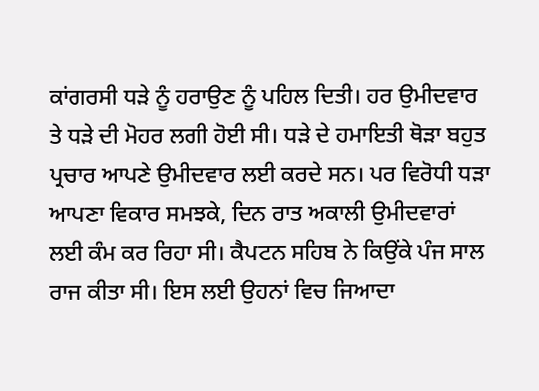ਕਾਂਗਰਸੀ ਧੜੇ ਨੂੰ ਹਰਾਉਣ ਨੂੰ ਪਹਿਲ ਦਿਤੀ। ਹਰ ਉਮੀਦਵਾਰ ਤੇ ਧੜੇ ਦੀ ਮੋਹਰ ਲਗੀ ਹੋਈ ਸੀ। ਧੜੇ ਦੇ ਹਮਾਇਤੀ ਥੋੜਾ ਬਹੁਤ ਪ੍ਰਚਾਰ ਆਪਣੇ ਉਮੀਦਵਾਰ ਲਈ ਕਰਦੇ ਸਨ। ਪਰ ਵਿਰੋਧੀ ਧੜਾ ਆਪਣਾ ਵਿਕਾਰ ਸਮਝਕੇ, ਦਿਨ ਰਾਤ ਅਕਾਲੀ ਉਮੀਦਵਾਰਾਂ ਲਈ ਕੰਮ ਕਰ ਰਿਹਾ ਸੀ। ਕੈਪਟਨ ਸਹਿਬ ਨੇ ਕਿਉਂਕੇ ਪੰਜ ਸਾਲ ਰਾਜ ਕੀਤਾ ਸੀ। ਇਸ ਲਈ ਉਹਨਾਂ ਵਿਚ ਜਿਆਦਾ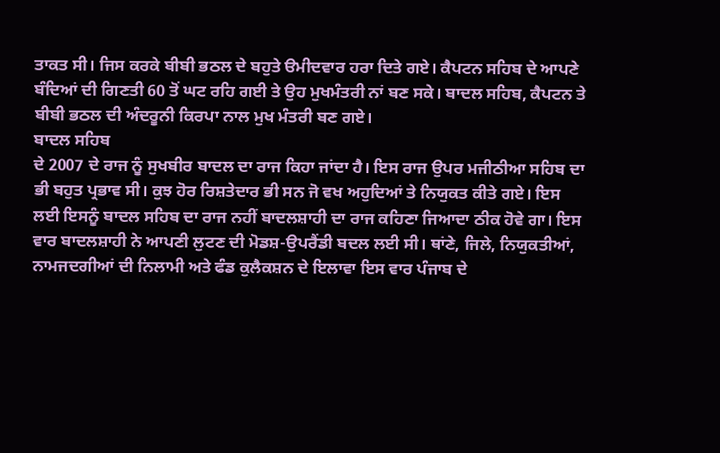ਤਾਕਤ ਸੀ। ਜਿਸ ਕਰਕੇ ਬੀਬੀ ਭਠਲ ਦੇ ਬਹੁਤੇ ੳਮੀਦਵਾਰ ਹਰਾ ਦਿਤੇ ਗਏ। ਕੈਪਟਨ ਸਹਿਬ ਦੇ ਆਪਣੇ ਬੰਦਿਆਂ ਦੀ ਗਿਣਤੀ 60 ਤੋਂ ਘਟ ਰਹਿ ਗਈ ਤੇ ਉਹ ਮੁਖਮੰਤਰੀ ਨਾਂ ਬਣ ਸਕੇ। ਬਾਦਲ ਸਹਿਬ, ਕੈਪਟਨ ਤੇ ਬੀਬੀ ਭਠਲ ਦੀ ਅੰਦਰੂਨੀ ਕਿਰਪਾ ਨਾਲ ਮੁਖ ਮੰਤਰੀ ਬਣ ਗਏ।
ਬਾਦਲ ਸਹਿਬ
ਦੇ 2007 ਦੇ ਰਾਜ ਨੂੰ ਸੁਖਬੀਰ ਬਾਦਲ ਦਾ ਰਾਜ ਕਿਹਾ ਜਾਂਦਾ ਹੈ। ਇਸ ਰਾਜ ਉਪਰ ਮਜੀਠੀਆ ਸਹਿਬ ਦਾ ਭੀ ਬਹੁਤ ਪ੍ਰਭਾਵ ਸੀ। ਕੁਝ ਹੋਰ ਰਿਸ਼ਤੇਦਾਰ ਭੀ ਸਨ ਜੋ ਵਖ ਅਹੁਦਿਆਂ ਤੇ ਨਿਯੁਕਤ ਕੀਤੇ ਗਏ। ਇਸ ਲਈ ਇਸਨੂੰ ਬਾਦਲ ਸਹਿਬ ਦਾ ਰਾਜ ਨਹੀਂ ਬਾਦਲਸ਼ਾਹੀ ਦਾ ਰਾਜ ਕਹਿਣਾ ਜਿਆਦਾ ਠੀਕ ਹੋਵੇ ਗਾ। ਇਸ ਵਾਰ ਬਾਦਲਸ਼ਾਹੀ ਨੇ ਆਪਣੀ ਲੁਟਣ ਦੀ ਮੋਡਸ਼-ਉਪਰੈਂਡੀ ਬਦਲ ਲਈ ਸੀ। ਥਾਂਣੇ, ਜਿਲੇ, ਨਿਯੁਕਤੀਆਂ, ਨਾਮਜਦਗੀਆਂ ਦੀ ਨਿਲਾਮੀ ਅਤੇ ਫੰਡ ਕੁਲੈਕਸ਼ਨ ਦੇ ਇਲਾਵਾ ਇਸ ਵਾਰ ਪੰਜਾਬ ਦੇ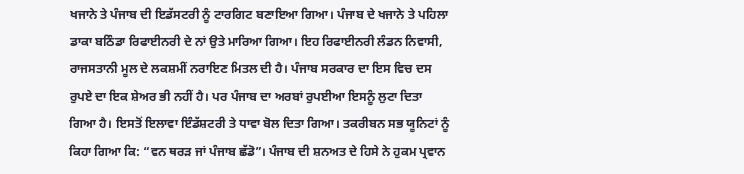ਖਜਾਨੇ ਤੇ ਪੰਜਾਬ ਦੀ ਇਡੱਸਟਰੀ ਨੂੰ ਟਾਰਗਿਟ ਬਣਾਇਆ ਗਿਆ। ਪੰਜਾਬ ਦੇ ਖਜਾਨੇ ਤੇ ਪਹਿਲਾ ਡਾਕਾ ਬਠਿੰਡਾ ਰਿਫਾਈਨਰੀ ਦੇ ਨਾਂ ਉਤੇ ਮਾਰਿਆ ਗਿਆ। ਇਹ ਰਿਫਾਈਨਰੀ ਲੰਡਨ ਨਿਵਾਸੀ, ਰਾਜਸਤਾਨੀ ਮੂਲ ਦੇ ਲਕਸ਼ਮੀਂ ਨਰਾਇਣ ਮਿਤਲ ਦੀ ਹੈ। ਪੰਜਾਬ ਸਰਕਾਰ ਦਾ ਇਸ ਵਿਚ ਦਸ ਰੁਪਏ ਦਾ ਇਕ ਸ਼ੇਅਰ ਭੀ ਨਹੀਂ ਹੈ। ਪਰ ਪੰਜਾਬ ਦਾ ਅਰਬਾਂ ਰੁਪਈਆ ਇਸਨੂੰ ਲੁਟਾ ਦਿਤਾ ਗਿਆ ਹੈ। ਇਸਤੋਂ ਇਲਾਵਾ ਇੰਡੱਸ਼ਟਰੀ ਤੇ ਧਾਵਾ ਬੋਲ ਦਿਤਾ ਗਿਆ। ਤਕਰੀਬਨ ਸਭ ਯੂਨਿਟਾਂ ਨੂੰ ਕਿਹਾ ਗਿਆ ਕਿ: “ਵਨ ਥਰੜ ਜਾਂ ਪੰਜਾਬ ਛੱਡੋ”। ਪੰਜਾਬ ਦੀ ਸ਼ਨਅਤ ਦੇ ਹਿਸੇ ਨੇ ਹੁਕਮ ਪ੍ਰਵਾਨ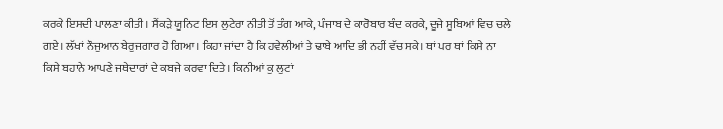ਕਰਕੇ ਇਸਦੀ ਪਾਲਣਾ ਕੀਤੀ। ਸੈਂਕੜੇ ਯੂਨਿਟ ਇਸ ਲੁਟੇਰਾ ਨੀਤੀ ਤੋਂ ਤੰਗ ਆਕੇ, ਪੰਜਾਬ ਦੇ ਕਾਰੋਬਾਰ ਬੰਦ ਕਰਕੇ, ਦੂਜੇ ਸੂਬਿਆਂ ਵਿਚ ਚਲੇ ਗਏ। ਲੱਖਾਂ ਨੌਜੁਆਨ ਬੇਰੁਜਗਾਰ ਹੋ ਗਿਆ। ਕਿਹਾ ਜਾਂਦਾ ਹੈ ਕਿ ਹਵੇਲੀਆਂ ਤੇ ਢਾਬੇ ਆਦਿ ਭੀ ਨਹੀਂ ਵੱਚ ਸਕੇ। ਥਾਂ ਪਰ ਥਾਂ ਕਿਸੇ ਨਾ ਕਿਸੇ ਬਹਾਨੇ ਆਪਣੇ ਜਥੇਦਾਰਾਂ ਦੇ ਕਬਜੇ ਕਰਵਾ ਦਿਤੇ। ਕਿਨੀਆਂ ਕੁ ਲੁਟਾਂ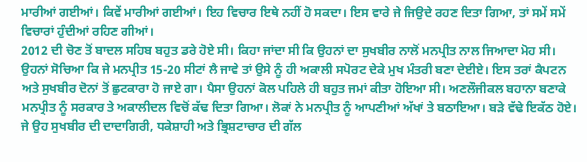ਮਾਰੀਆਂ ਗਈਆਂ। ਕਿਵੇਂ ਮਾਰੀਆਂ ਗਈਆਂ। ਇਹ ਵਿਚਾਰ ਇਥੇ ਨਹੀਂ ਹੋ ਸਕਦਾ। ਇਸ ਵਾਰੇ ਜੇ ਜਿਉਦੇ ਰਹਣ ਦਿਤਾ ਗਿਆ, ਤਾਂ ਸਮੇਂ ਸਮੇਂ ਵਿਚਾਰਾਂ ਹੁੰਦੀਆਂ ਰਹਿਣ ਗੀਆਂ।
2012 ਦੀ ਚੋਣ ਤੋਂ ਬਾਦਲ ਸਹਿਬ ਬਹੁਤ ਡਰੇ ਹੋਏ ਸੀ। ਕਿਹਾ ਜਾਂਦਾ ਸੀ ਕਿ ਉਹਨਾਂ ਦਾ ਸੁਖਬੀਰ ਨਾਲੋਂ ਮਨਪ੍ਰੀਤ ਨਾਲ ਜਿਆਦਾ ਮੋਹ ਸੀ। ਉਹਨਾਂ ਸੋਚਿਆ ਕਿ ਜੇ ਮਨਪ੍ਰੀਤ 15-20 ਸੀਟਾਂ ਲੈ ਜਾਵੇ ਤਾਂ ਉਸੇ ਨੂੰ ਹੀ ਅਕਾਲੀ ਸਪੋਰਟ ਦੇਕੇ ਮੁਖ ਮੰਤਰੀ ਬਣਾ ਦੇਈਏ। ਇਸ ਤਰਾਂ ਕੈਪਟਨ ਅਤੇ ਸੁਖਬੀਰ ਦੋਨਾਂ ਤੋਂ ਛੁਟਕਾਰਾ ਹੋ ਜਾਏ ਗਾ। ਪੈਸਾ ਉਹਨਾਂ ਕੋਲ ਪਹਿਲੇ ਹੀ ਬਹੁਤ ਜਮਾਂ ਕੀਤਾ ਹੋਇਆ ਸੀ। ਅਣਲੌਜੀਕਲ ਬਹਾਨਾ ਬਣਾਕੇ ਮਨਪ੍ਰੀਤ ਨੂੰ ਸਰਕਾਰ ਤੇ ਅਕਾਲੀਦਲ ਵਿਚੋਂ ਕੱਢ ਦਿਤਾ ਗਿਆ। ਲੋਕਾਂ ਨੇ ਮਨਪ੍ਰੀਤ ਨੂੰ ਆਪਣੀਆਂ ਅੱਖਾਂ ਤੇ ਬਠਾਇਆ। ਬੜੇ ਵੱਢੇ ਇਕੱਠ ਹੋਏ। ਜੇ ਉਹ ਸੁਖਬੀਰ ਦੀ ਦਾਦਾਗਿਰੀ, ਧਕੇਸ਼ਾਹੀ ਅਤੇ ਭ੍ਰਿਸ਼ਟਾਚਾਰ ਦੀ ਗੱਲ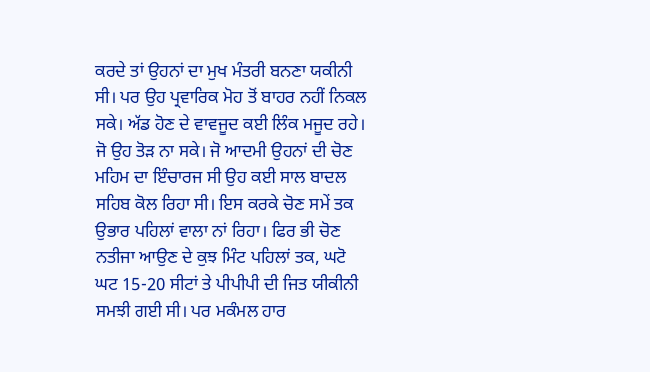ਕਰਦੇ ਤਾਂ ਉਹਨਾਂ ਦਾ ਮੁਖ ਮੰਤਰੀ ਬਨਣਾ ਯਕੀਨੀ ਸੀ। ਪਰ ਉਹ ਪ੍ਰਵਾਰਿਕ ਮੋਹ ਤੋਂ ਬਾਹਰ ਨਹੀਂ ਨਿਕਲ ਸਕੇ। ਅੱਡ ਹੋਣ ਦੇ ਵਾਵਜੂਦ ਕਈ ਲਿੰਕ ਮਜੂਦ ਰਹੇ। ਜੋ ਉਹ ਤੋੜ ਨਾ ਸਕੇ। ਜੋ ਆਦਮੀ ਉਹਨਾਂ ਦੀ ਚੋਣ ਮਹਿਮ ਦਾ ਇੰਚਾਰਜ ਸੀ ਉਹ ਕਈ ਸਾਲ ਬਾਦਲ ਸਹਿਬ ਕੋਲ ਰਿਹਾ ਸੀ। ਇਸ ਕਰਕੇ ਚੋਣ ਸਮੇਂ ਤਕ ਉਭਾਰ ਪਹਿਲਾਂ ਵਾਲਾ ਨਾਂ ਰਿਹਾ। ਫਿਰ ਭੀ ਚੋਣ ਨਤੀਜਾ ਆਉਣ ਦੇ ਕੁਝ ਮਿੰਟ ਪਹਿਲਾਂ ਤਕ, ਘਟੋ ਘਟ 15-20 ਸੀਟਾਂ ਤੇ ਪੀਪੀਪੀ ਦੀ ਜਿਤ ਯੀਕੀਨੀ ਸਮਝੀ ਗਈ ਸੀ। ਪਰ ਮਕੰਮਲ ਹਾਰ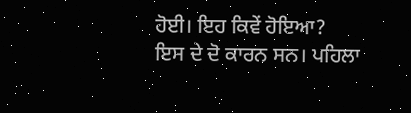ਹੋਈ। ਇਹ ਕਿਵੇਂ ਹੋਇਆ?
ਇਸ ਦੇ ਦੋ ਕਾਰਨ ਸਨ। ਪਹਿਲਾ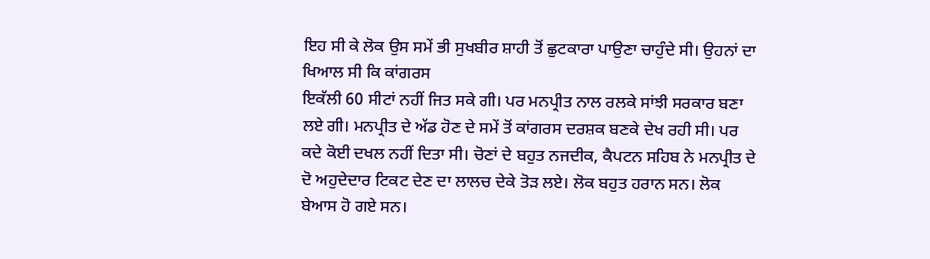ਇਹ ਸੀ ਕੇ ਲੋਕ ਉਸ ਸਮੇਂ ਭੀ ਸੁਖਬੀਰ ਸ਼ਾਹੀ ਤੋਂ ਛੁਟਕਾਰਾ ਪਾਉਣਾ ਚਾਹੁੰਦੇ ਸੀ। ਉਹਨਾਂ ਦਾ ਖਿਆਲ ਸੀ ਕਿ ਕਾਂਗਰਸ
ਇਕੱਲੀ 60 ਸੀਟਾਂ ਨਹੀਂ ਜਿਤ ਸਕੇ ਗੀ। ਪਰ ਮਨਪ੍ਰੀਤ ਨਾਲ ਰਲਕੇ ਸਾਂਝੀ ਸਰਕਾਰ ਬਣਾ ਲਏ ਗੀ। ਮਨਪ੍ਰੀਤ ਦੇ ਅੱਡ ਹੋਣ ਦੇ ਸਮੇਂ ਤੋਂ ਕਾਂਗਰਸ ਦਰਸ਼ਕ ਬਣਕੇ ਦੇਖ ਰਹੀ ਸੀ। ਪਰ ਕਦੇ ਕੋਈ ਦਖਲ ਨਹੀਂ ਦਿਤਾ ਸੀ। ਚੋਣਾਂ ਦੇ ਬਹੁਤ ਨਜਦੀਕ, ਕੈਪਟਨ ਸਹਿਬ ਨੇ ਮਨਪ੍ਰੀਤ ਦੇ ਦੋ ਅਹੁਦੇਦਾਰ ਟਿਕਟ ਦੇਣ ਦਾ ਲਾਲਚ ਦੇਕੇ ਤੋੜ ਲਏ। ਲੋਕ ਬਹੁਤ ਹਰਾਨ ਸਨ। ਲੋਕ ਬੇਆਸ ਹੋ ਗਏ ਸਨ।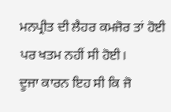ਮਨਪ੍ਰੀਤ ਦੀ ਲੈਹਰ ਕਮਜੋਰ ਤਾਂ ਹੋਈ ਪਰ ਖਤਮ ਨਹੀਂ ਸੀ ਹੋਈ।
ਦੂਜਾ ਕਾਰਨ ਇਹ ਸੀ ਕਿ ਜੋ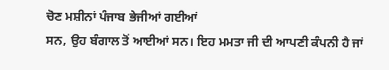ਚੋਣ ਮਸ਼ੀਨਾਂ ਪੰਜਾਬ ਭੇਜੀਆਂ ਗਈਆਂ
ਸਨ, ਉਹ ਬੰਗਾਲ ਤੋਂ ਆਈਆਂ ਸਨ। ਇਹ ਮਮਤਾ ਜੀ ਦੀ ਆਪਣੀ ਕੰਪਨੀ ਹੈ ਜਾਂ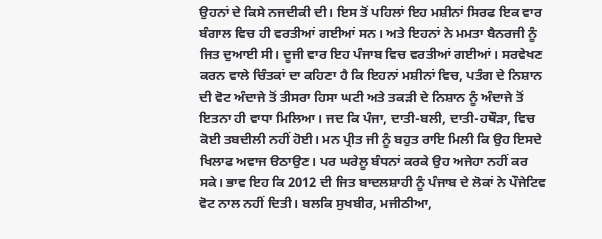ਉਹਨਾਂ ਦੇ ਕਿਸੇ ਨਜਦੀਕੀ ਦੀ। ਇਸ ਤੋਂ ਪਹਿਲਾਂ ਇਹ ਮਸ਼ੀਨਾਂ ਸਿਰਫ ਇਕ ਵਾਰ ਬੰਗਾਲ ਵਿਚ ਹੀ ਵਰਤੀਆਂ ਗਈਆਂ ਸਨ। ਅਤੇ ਇਹਨਾਂ ਨੇ ਮਮਤਾ ਬੈਨਰਜੀ ਨੂੰ ਜਿਤ ਦੁਆਈ ਸੀ। ਦੂਜੀ ਵਾਰ ਇਹ ਪੰਜਾਬ ਵਿਚ ਵਰਤੀਆਂ ਗਈਆਂ। ਸਰਵੇਖਣ ਕਰਨ ਵਾਲੇ ਚਿੰਤਕਾਂ ਦਾ ਕਹਿਣਾ ਹੈ ਕਿ ਇਹਨਾਂ ਮਸ਼ੀਨਾਂ ਵਿਚ, ਪਤੰਗ ਦੇ ਨਿਸ਼ਾਨ ਦੀ ਵੋਟ ਅੰਦਾਜੇ ਤੋਂ ਤੀਸਰਾ ਹਿਸਾ ਘਟੀ ਅਤੇ ਤਕੜੀ ਦੇ ਨਿਸ਼ਾਨ ਨੂੰ ਅੰਦਾਜੇ ਤੋਂ ਇਤਨਾ ਹੀ ਵਾਧਾ ਮਿਲਿਆ। ਜਦ ਕਿ ਪੰਜਾ, ਦਾਤੀ-ਬਲੀ, ਦਾਤੀ-ਹਥੌੜਾ, ਵਿਚ ਕੋਈ ਤਬਦੀਲੀ ਨਹੀਂ ਹੋਈ। ਮਨ ਪ੍ਰੀਤ ਜੀ ਨੂੰ ਬਹੁਤ ਰਾਇ ਮਿਲੀ ਕਿ ਉਹ ਇਸਦੇ ਖਿਲਾਫ ਅਵਾਜ ੳਠਾਉਣ। ਪਰ ਘਰੇਲੂ ਬੰਧਨਾਂ ਕਰਕੇ ਉਹ ਅਜੇਹਾ ਨਹੀਂ ਕਰ ਸਕੇ। ਭਾਵ ਇਹ ਕਿ 2012 ਦੀ ਜਿਤ ਬਾਦਲਸ਼ਾਹੀ ਨੂੰ ਪੰਜਾਬ ਦੇ ਲੋਕਾਂ ਨੇ ਪੌਜੇਟਿਵ ਵੋਟ ਨਾਲ ਨਹੀਂ ਦਿਤੀ। ਬਲਕਿ ਸੁਖਬੀਰ, ਮਜੀਠੀਆ,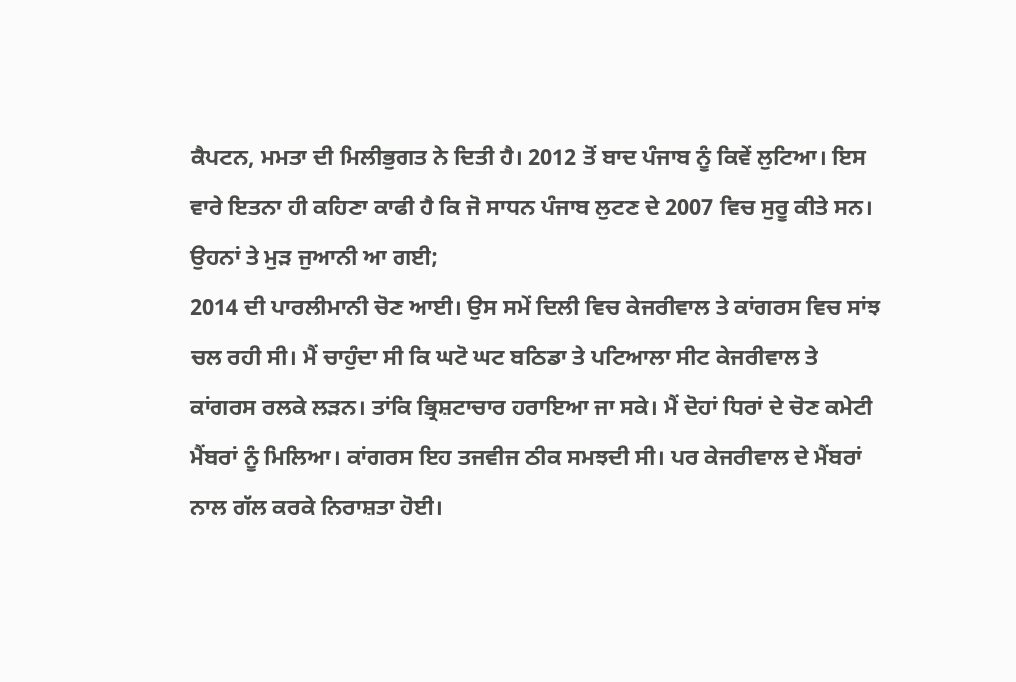ਕੈਪਟਨ, ਮਮਤਾ ਦੀ ਮਿਲੀਭੁਗਤ ਨੇ ਦਿਤੀ ਹੈ। 2012 ਤੋਂ ਬਾਦ ਪੰਜਾਬ ਨੂੰ ਕਿਵੇਂ ਲੁਟਿਆ। ਇਸ ਵਾਰੇ ਇਤਨਾ ਹੀ ਕਹਿਣਾ ਕਾਫੀ ਹੈ ਕਿ ਜੋ ਸਾਧਨ ਪੰਜਾਬ ਲੁਟਣ ਦੇ 2007 ਵਿਚ ਸੁਰੂ ਕੀਤੇ ਸਨ। ਉਹਨਾਂ ਤੇ ਮੁੜ ਜੁਆਨੀ ਆ ਗਈ;
2014 ਦੀ ਪਾਰਲੀਮਾਨੀ ਚੋਣ ਆਈ। ਉਸ ਸਮੇਂ ਦਿਲੀ ਵਿਚ ਕੇਜਰੀਵਾਲ ਤੇ ਕਾਂਗਰਸ ਵਿਚ ਸਾਂਝ ਚਲ ਰਹੀ ਸੀ। ਮੈਂ ਚਾਹੁੰਦਾ ਸੀ ਕਿ ਘਟੋ ਘਟ ਬਠਿਡਾ ਤੇ ਪਟਿਆਲਾ ਸੀਟ ਕੇਜਰੀਵਾਲ ਤੇ ਕਾਂਗਰਸ ਰਲਕੇ ਲੜਨ। ਤਾਂਕਿ ਭ੍ਰਿਸ਼ਟਾਚਾਰ ਹਰਾਇਆ ਜਾ ਸਕੇ। ਮੈਂ ਦੋਹਾਂ ਧਿਰਾਂ ਦੇ ਚੋਣ ਕਮੇਟੀ ਮੈਂਬਰਾਂ ਨੂੰ ਮਿਲਿਆ। ਕਾਂਗਰਸ ਇਹ ਤਜਵੀਜ ਠੀਕ ਸਮਝਦੀ ਸੀ। ਪਰ ਕੇਜਰੀਵਾਲ ਦੇ ਮੈਂਬਰਾਂ ਨਾਲ ਗੱਲ ਕਰਕੇ ਨਿਰਾਸ਼ਤਾ ਹੋਈ।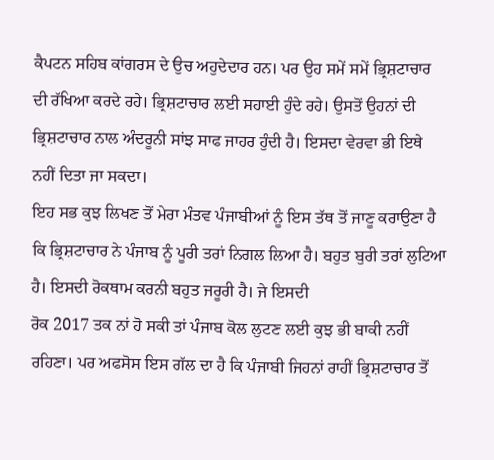ਕੈਪਟਨ ਸਹਿਬ ਕਾਂਗਰਸ ਦੇ ਉਚ ਅਹੁਦੇਦਾਰ ਹਨ। ਪਰ ਉਹ ਸਮੇਂ ਸਮੇਂ ਭ੍ਰਿਸ਼ਟਾਚਾਰ ਦੀ ਰੱਖਿਆ ਕਰਦੇ ਰਹੇ। ਭ੍ਰਿਸ਼ਟਾਚਾਰ ਲਈ ਸਹਾਈ ਹੁੰਦੇ ਰਹੇ। ਉਸਤੋਂ ਉਹਨਾਂ ਦੀ ਭ੍ਰਿਸ਼ਟਾਚਾਰ ਨਾਲ ਅੰਦਰੂਨੀ ਸਾਂਝ ਸਾਫ ਜਾਹਰ ਹੁੰਦੀ ਹੈ। ਇਸਦਾ ਵੇਰਵਾ ਭੀ ਇਥੇ ਨਹੀਂ ਦਿਤਾ ਜਾ ਸਕਦਾ।
ਇਹ ਸਭ ਕੁਝ ਲਿਖਣ ਤੋਂ ਮੇਰਾ ਮੰਤਵ ਪੰਜਾਬੀਆਂ ਨੂੰ ਇਸ ਤੱਥ ਤੋਂ ਜਾਣੂ ਕਰਾਉਣਾ ਹੈ ਕਿ ਭ੍ਰਿਸ਼ਟਾਚਾਰ ਨੇ ਪੰਜਾਬ ਨੂੰ ਪੂਰੀ ਤਰਾਂ ਨਿਗਲ ਲਿਆ ਹੈ। ਬਹੁਤ ਬੁਰੀ ਤਰਾਂ ਲੁਟਿਆ ਹੈ। ਇਸਦੀ ਰੋਕਥਾਮ ਕਰਨੀ ਬਹੁਤ ਜਰੂਰੀ ਹੈ। ਜੇ ਇਸਦੀ
ਰੋਕ 2017 ਤਕ ਨਾਂ ਹੋ ਸਕੀ ਤਾਂ ਪੰਜਾਬ ਕੋਲ ਲੁਟਣ ਲਈ ਕੁਝ ਭੀ ਬਾਕੀ ਨਹੀਂ ਰਹਿਣਾ। ਪਰ ਅਫਸੋਸ ਇਸ ਗੱਲ ਦਾ ਹੈ ਕਿ ਪੰਜਾਬੀ ਜਿਹਨਾਂ ਰਾਹੀਂ ਭ੍ਰਿਸ਼ਟਾਚਾਰ ਤੋਂ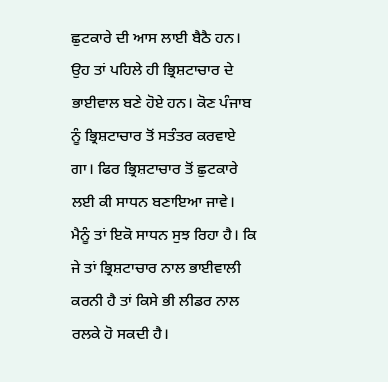ਛੁਟਕਾਰੇ ਦੀ ਆਸ ਲਾਈ ਬੈਠੈ ਹਨ। ਉਹ ਤਾਂ ਪਹਿਲੇ ਹੀ ਭ੍ਰਿਸ਼ਟਾਚਾਰ ਦੇ ਭਾਈਵਾਲ ਬਣੇ ਹੋਏ ਹਨ। ਕੋਣ ਪੰਜਾਬ ਨੂੰ ਭ੍ਰਿਸ਼ਟਾਚਾਰ ਤੋਂ ਸਤੰਤਰ ਕਰਵਾਏ ਗਾ। ਫਿਰ ਭ੍ਰਿਸ਼ਟਾਚਾਰ ਤੋਂ ਛੁਟਕਾਰੇ ਲਈ ਕੀ ਸਾਧਨ ਬਣਾਇਆ ਜਾਵੇ।
ਮੈਨੂੰ ਤਾਂ ਇਕੋ ਸਾਧਨ ਸੁਝ ਰਿਹਾ ਹੈ। ਕਿ ਜੇ ਤਾਂ ਭ੍ਰਿਸ਼ਟਾਚਾਰ ਨਾਲ ਭਾਈਵਾਲੀ ਕਰਨੀ ਹੈ ਤਾਂ ਕਿਸੇ ਭੀ ਲੀਡਰ ਨਾਲ ਰਲਕੇ ਹੋ ਸਕਦੀ ਹੈ।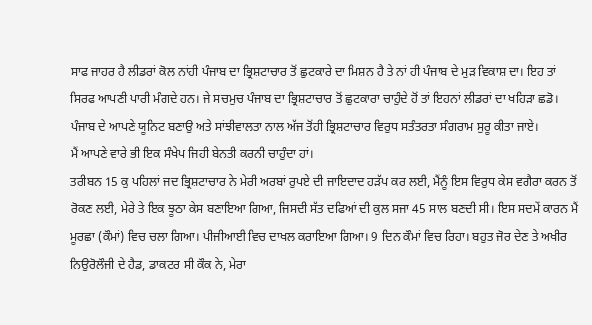ਸਾਫ ਜਾਹਰ ਹੈ ਲੀਡਰਾਂ ਕੋਲ ਨਾਂਹੀ ਪੰਜਾਬ ਦਾ ਭ੍ਰਿਸ਼ਟਾਚਾਰ ਤੋਂ ਛੁਟਕਾਰੇ ਦਾ ਮਿਸ਼ਨ ਹੈ ਤੇ ਨਾਂ ਹੀ ਪੰਜਾਬ ਦੇ ਮੁੜ ਵਿਕਾਸ਼ ਦਾ। ਇਹ ਤਾਂ ਸਿਰਫ ਆਪਣੀ ਪਾਰੀ ਮੰਗਦੇ ਹਨ। ਜੇ ਸਚਮੁਚ ਪੰਜਾਬ ਦਾ ਭ੍ਰਿਸ਼ਟਾਚਾਰ ਤੋਂ ਛੁਟਕਾਰਾ ਚਾਹੁੰਦੇ ਹੋਂ ਤਾਂ ਇਹਨਾਂ ਲੀਡਰਾਂ ਦਾ ਖਹਿੜਾ ਛਡੋ। ਪੰਜਾਬ ਦੇ ਆਪਣੇ ਯੂਨਿਟ ਬਣਾਉ ਅਤੇ ਸਾਂਝੀਵਾਲਤਾ ਨਾਲ ਅੱਜ ਤੋਂਹੀ ਭ੍ਰਿਸ਼ਟਾਚਾਰ ਵਿਰੁਧ ਸਤੰਤਰਤਾ ਸੰਗਰਾਮ ਸੁਰੂ ਕੀਤਾ ਜਾਏ।
ਮੈਂ ਆਪਣੇ ਵਾਰੇ ਭੀ ਇਕ ਸੰਖੇਪ ਜਿਹੀ ਬੇਨਤੀ ਕਰਨੀ ਚਾਹੁੰਦਾ ਹਾਂ।
ਤਰੀਬਨ 15 ਕੁ ਪਹਿਲਾਂ ਜਦ ਭ੍ਰਿਸ਼ਟਾਚਾਰ ਨੇ ਮੇਰੀ ਅਰਬਾਂ ਰੁਪਏ ਦੀ ਜਾਇਦਾਦ ਹੜੱਪ ਕਰ ਲਈ, ਮੈਂਨੂੰ ਇਸ ਵਿਰੁਧ ਕੇਸ ਵਗੈਰਾ ਕਰਨ ਤੋਂ ਰੋਕਣ ਲਈ, ਮੇਰੇ ਤੇ ਇਕ ਝੂਠਾ ਕੇਸ ਬਣਾਇਆ ਗਿਆ, ਜਿਸਦੀ ਸੱਤ ਦਫਿਆਂ ਦੀ ਕੁਲ ਸਜਾ 45 ਸਾਲ ਬਣਦੀ ਸੀ। ਇਸ ਸਦਮੇਂ ਕਾਰਨ ਮੈਂ ਮੂਰਛਾ (ਕੌਮਾਂ) ਵਿਚ ਚਲਾ ਗਿਆ। ਪੀਜੀਆਈ ਵਿਚ ਦਾਖਲ ਕਰਾਇਆ ਗਿਆ। 9 ਦਿਨ ਕੌਮਾਂ ਵਿਚ ਰਿਹਾ। ਬਹੁਤ ਜੋਰ ਦੇਣ ਤੇ ਅਖੀਰ ਨਿਉਰੋਲੌਜੀ ਦੇ ਹੈਡ, ਡਾਕਟਰ ਸੀ ਕੌਕ ਨੇ, ਮੇਰਾ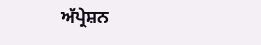ਅੱਪ੍ਰੇਸ਼ਨ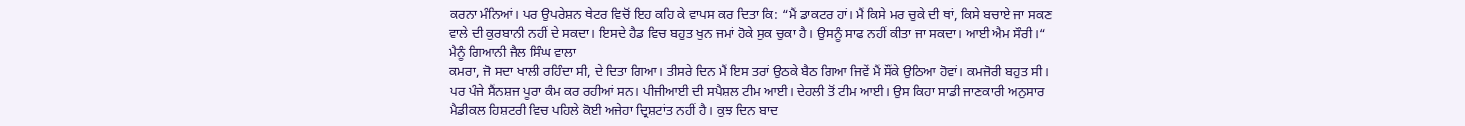ਕਰਨਾ ਮੰਨਿਆਂ। ਪਰ ਉਪਰੇਸ਼ਨ ਥੇਟਰ ਵਿਚੋਂ ਇਹ ਕਹਿ ਕੇ ਵਾਪਸ ਕਰ ਦਿਤਾ ਕਿ: “ਮੈਂ ਡਾਕਟਰ ਹਾਂ। ਮੈਂ ਕਿਸੇ ਮਰ ਚੁਕੇ ਦੀ ਥਾਂ, ਕਿਸੇ ਬਚਾਏ ਜਾ ਸਕਣ ਵਾਲੇ ਦੀ ਕੁਰਬਾਨੀ ਨਹੀਂ ਦੇ ਸਕਦਾ। ਇਸਦੇ ਹੈਡ ਵਿਚ ਬਹੁਤ ਖੁਨ ਜਮਾਂ ਹੋਕੇ ਸੁਕ ਚੁਕਾ ਹੈ। ਉਸਨੂੰ ਸਾਫ ਨਹੀਂ ਕੀਤਾ ਜਾ ਸਕਦਾ। ਆਈ ਐਮ ਸੌਰੀ।“
ਮੈਨੂੰ ਗਿਆਨੀ ਜੈਲ ਸਿੰਘ ਵਾਲਾ
ਕਮਰਾ, ਜੋ ਸਦਾ ਖਾਲੀ ਰਹਿੰਦਾ ਸੀ, ਦੇ ਦਿਤਾ ਗਿਆ। ਤੀਸਰੇ ਦਿਨ ਮੈਂ ਇਸ ਤਰਾਂ ਉਠਕੇ ਬੈਠ ਗਿਆ ਜਿਵੇਂ ਮੈਂ ਸੌਂਕੇ ਉਠਿਆ ਹੋਵਾਂ। ਕਮਜੋਰੀ ਬਹੁਤ ਸੀ। ਪਰ ਪੰਜੇ ਸੈਂਨਸ਼ਜ ਪੂਰਾ ਕੰਮ ਕਰ ਰਹੀਆਂ ਸਨ। ਪੀਜੀਆਈ ਦੀ ਸਪੈਸ਼ਲ ਟੀਮ ਆਈ। ਦੇਹਲੀ ਤੋਂ ਟੀਮ ਆਈ। ਉਸ ਕਿਹਾ ਸਾਡੀ ਜਾਣਕਾਰੀ ਅਨੁਸਾਰ ਮੈਡੀਕਲ ਹਿਸ਼ਟਰੀ ਵਿਚ ਪਹਿਲੇ ਕੋਈ ਅਜੇਹਾ ਦ੍ਰਿਸ਼ਟਾਂਤ ਨਹੀਂ ਹੈ। ਕੁਝ ਦਿਨ ਬਾਦ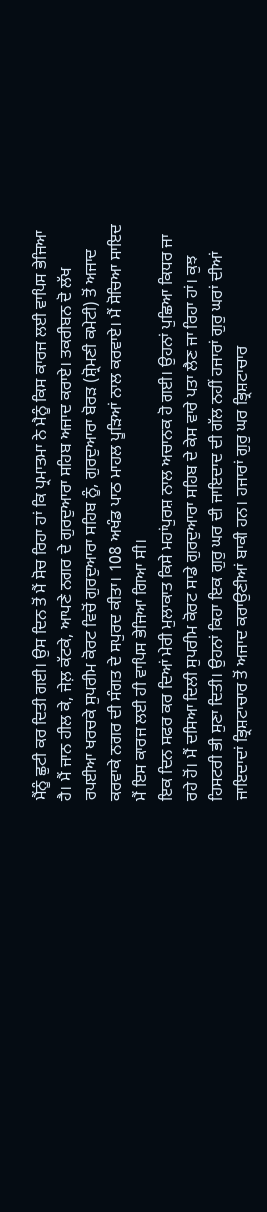ਮੈਂਨੂੰ ਛੁਟੀ ਕਰ ਦਿਤੀ ਗਈ। ਉਸ ਦਿਨ ਤੋਂ ਮੈਂ ਸੋਚ ਰਿਹਾ ਹਾਂ ਕਿ ਪ੍ਰਮਾਤਮਾ ਨੇ ਮੈਨੂੰ ਕਿਸ ਕਾਰਜ ਲਈ ਵਾਪਿਸ ਭੇਜਿਆ ਹੈ। ਮੈਂ ਜਾਨ ਹੀਲ ਕੇ, ਜੇਲ਼ ਕੱਟਕੇ, ਆਪਣੇ ਨਗਰ ਦੇ ਗੁਰਦੁਆਰਾ ਸਹਿਬ ਅਜਾਦ ਕਰਾਏ। ਤਕਰੀਬਨ ਦੋ ਲੱਖ ਰਪਈਆ ਖਰਚਕੇ ਸੁਪਰੀਮ ਕੋਰਟ ਵਿਚੋਂ ਗੁਰਦੁਆਰਾ ਸਹਿਬ ਨੂੰ, ਗੁਰਦੁਆਰਾ ਬੋਰੜ (ਸ਼੍ਰੋਮਣੀ ਕਮੇਟੀ) ਤੋਂ ਅਜਾਦ ਕਰਵਾਕੇ ਨਗਰ ਦੀ ਸੰਗਤ ਦੇ ਸਪੁਰਦ ਕੀਤਾ। 108 ਅਖੰਡ ਪਾਠ ਮਾਹਲ ਪੂੜਿਆਂ ਨਾਲ ਕਰਵਾਏ। ਮੈਂ ਸੋਚਿਆ ਸਾਇਦ ਮੈਂ ਇਸ ਕਾਰਜ ਲਈ ਹੀ ਵਾਪਿਸ ਭੇਜਿਆ ਗਿਆ ਸੀ।
ਇਕ ਦਿਨ ਸਫਰ ਕਰ ਦਿਆਂ ਮੇਰੀ ਮੁਲਾਕਾਤ ਕਿਸੇ ਮਹਾਂਪੁਰਸ਼ ਨਾਲ ਅਚਾਨਕ ਹੋ ਗਈ। ਉਹਨਾਂ ਪੁਛਿਆ ਕਿਧਰ ਜਾ ਰਹੇ ਹੋਂ। ਮੈਂ ਦਸਿਆ ਦਿਲੀ ਸੁਪਰੀਮ ਕੋਰਟ ਸਾਡੇ ਗੁਰਦੁਆਰਾ ਸਹਿਬ ਦੇ ਕੇਸ ਵਾਰੇ ਪਤਾ ਲੈਣ ਜਾ ਰਿਹਾ ਹਾਂ। ਕੁਝ ਹਿਸਟਰੀ ਭੀ ਸੁਣਾ ਦਿਤੀ। ਉਹਨਾਂ ਕਿਹਾ ਇਕ ਗੁਰੁ ਘਰ ਦੀ ਜਾਇਦਾਦ ਦੀ ਗੱਲ ਨਹੀਂ ਹਜਾਰਾਂ ਗੁਰੁ ਘਰਾਂ ਦੀਆਂ ਜਾਇਦਾਦਾਂ ਭ੍ਰਿਸ਼ਟਾਚਾਰ ਤੋਂ ਅਜਾਦ ਕਰਾਉਣੀਆਂ ਬਾਕੀ ਹਨ। ਹਜਾਰਾਂ ਗੁਰੁ ਘਰ ਭ੍ਰਿਸ਼ਟਾਚਾਰ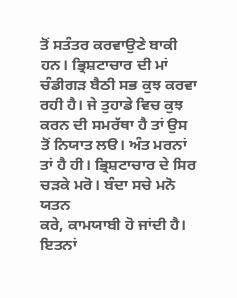ਤੋਂ ਸਤੰਤਰ ਕਰਵਾਉਣੇ ਬਾਕੀ ਹਨ। ਭ੍ਰਿਸ਼ਟਾਚਾਰ ਦੀ ਮਾਂ ਚੰਡੀਗੜ ਬੈਠੀ ਸਭ ਕੁਝ ਕਰਵਾ ਰਹੀ ਹੈ। ਜੇ ਤੁਹਾਡੇ ਵਿਚ ਕੁਝ ਕਰਨ ਦੀ ਸਮਰੱਥਾ ਹੈ ਤਾਂ ਉਸ ਤੋਂ ਨਿਯਾਤ ਲੳ। ਅੰਤ ਮਰਨਾਂ ਤਾਂ ਹੈ ਹੀ। ਭ੍ਰਿਸ਼ਟਾਚਾਰ ਦੇ ਸਿਰ ਚੜਕੇ ਮਰੋ। ਬੰਦਾ ਸਚੇ ਮਨੋ ਯਤਨ
ਕਰੇ, ਕਾਮਯਾਬੀ ਹੋ ਜਾਂਦੀ ਹੈ। ਇਤਨਾਂ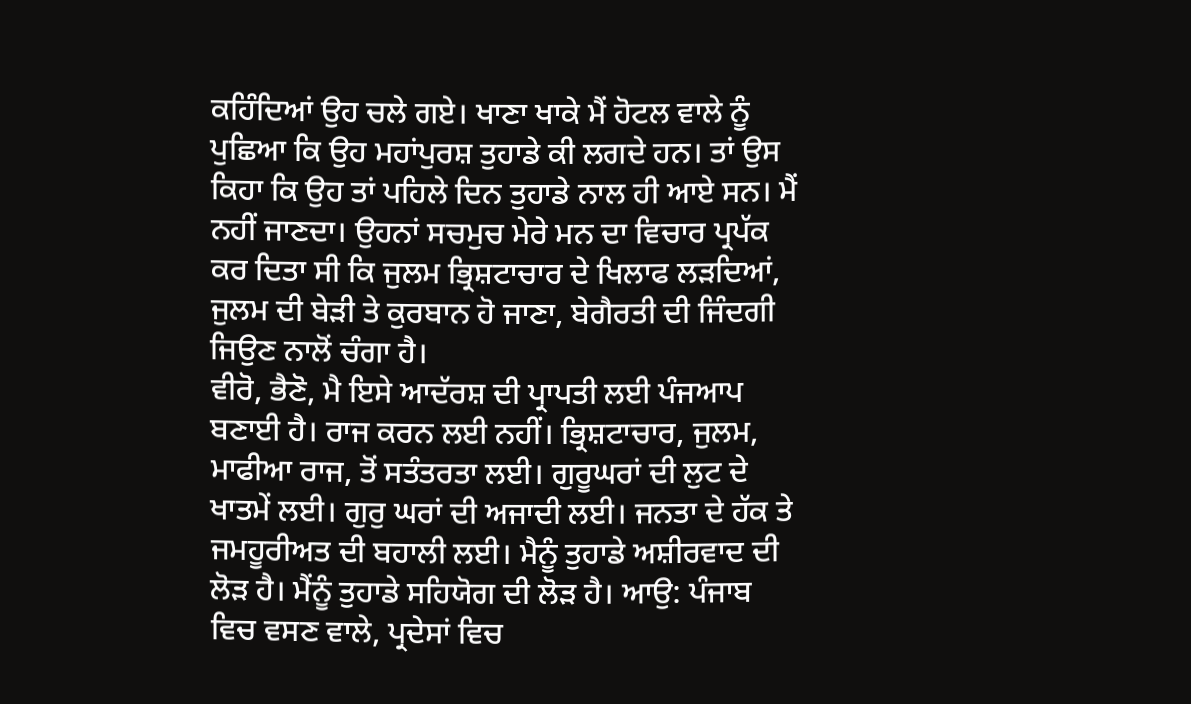ਕਹਿੰਦਿਆਂ ਉਹ ਚਲੇ ਗਏ। ਖਾਣਾ ਖਾਕੇ ਮੈਂ ਹੋਟਲ ਵਾਲੇ ਨੂੰ ਪੁਛਿਆ ਕਿ ਉਹ ਮਹਾਂਪੁਰਸ਼ ਤੁਹਾਡੇ ਕੀ ਲਗਦੇ ਹਨ। ਤਾਂ ਉਸ ਕਿਹਾ ਕਿ ਉਹ ਤਾਂ ਪਹਿਲੇ ਦਿਨ ਤੁਹਾਡੇ ਨਾਲ ਹੀ ਆਏ ਸਨ। ਮੈਂ ਨਹੀਂ ਜਾਣਦਾ। ਉਹਨਾਂ ਸਚਮੁਚ ਮੇਰੇ ਮਨ ਦਾ ਵਿਚਾਰ ਪ੍ਰਪੱਕ ਕਰ ਦਿਤਾ ਸੀ ਕਿ ਜੁਲਮ ਭ੍ਰਿਸ਼ਟਾਚਾਰ ਦੇ ਖਿਲਾਫ ਲੜਦਿਆਂ, ਜੁਲਮ ਦੀ ਬੇੜੀ ਤੇ ਕੁਰਬਾਨ ਹੋ ਜਾਣਾ, ਬੇਗੈਰਤੀ ਦੀ ਜਿੰਦਗੀ ਜਿਉਣ ਨਾਲੋਂ ਚੰਗਾ ਹੈ।
ਵੀਰੋ, ਭੈਣੋ, ਮੈ ਇਸੇ ਆਦੱਰਸ਼ ਦੀ ਪ੍ਰਾਪਤੀ ਲਈ ਪੰਜਆਪ ਬਣਾਈ ਹੈ। ਰਾਜ ਕਰਨ ਲਈ ਨਹੀਂ। ਭ੍ਰਿਸ਼ਟਾਚਾਰ, ਜੁਲਮ, ਮਾਫੀਆ ਰਾਜ, ਤੋਂ ਸਤੰਤਰਤਾ ਲਈ। ਗੁਰੂਘਰਾਂ ਦੀ ਲੁਟ ਦੇ ਖਾਤਮੇਂ ਲਈ। ਗੁਰੁ ਘਰਾਂ ਦੀ ਅਜਾਦੀ ਲਈ। ਜਨਤਾ ਦੇ ਹੱਕ ਤੇ ਜਮਹੂਰੀਅਤ ਦੀ ਬਹਾਲੀ ਲਈ। ਮੈਨੂੰ ਤੁਹਾਡੇ ਅਸ਼ੀਰਵਾਦ ਦੀ ਲੋੜ ਹੈ। ਮੈਂਨੂੰ ਤੁਹਾਡੇ ਸਹਿਯੋਗ ਦੀ ਲੋੜ ਹੈ। ਆਉ: ਪੰਜਾਬ ਵਿਚ ਵਸਣ ਵਾਲੇ, ਪ੍ਰਦੇਸਾਂ ਵਿਚ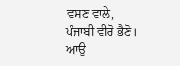ਵਸਣ ਵਾਲੇ, ਪੰਜਾਬੀ ਵੀਰੋ ਭੈਣੋ। ਆਉ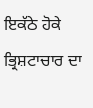ਇਕੱਠੇ ਹੋਕੇ ਭ੍ਰਿਸ਼ਟਾਚਾਰ ਦਾ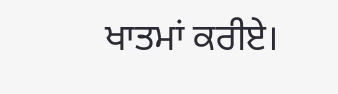ਖਾਤਮਾਂ ਕਰੀਏ।